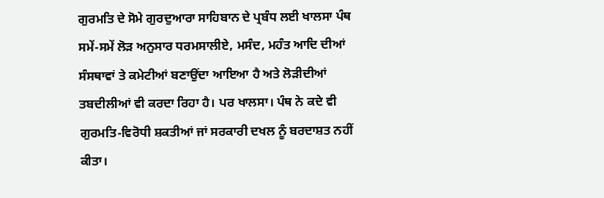ਗੁਰਮਤਿ ਦੇ ਸੋਮੇ ਗੁਰਦੁਆਰਾ ਸਾਹਿਬਾਨ ਦੇ ਪ੍ਰਬੰਧ ਲਈ ਖਾਲਸਾ ਪੰਥ ਸਮੇਂ-ਸਮੇਂ ਲੋੜ ਅਨੁਸਾਰ ਧਰਮਸਾਲੀਏ, ਮਸੰਦ, ਮਹੰਤ ਆਦਿ ਦੀਆਂ ਸੰਸਥਾਵਾਂ ਤੇ ਕਮੇਟੀਆਂ ਬਣਾਉਂਦਾ ਆਇਆ ਹੈ ਅਤੇ ਲੋੜੀਦੀਆਂ ਤਬਦੀਲੀਆਂ ਵੀ ਕਰਦਾ ਰਿਹਾ ਹੈ। ਪਰ ਖਾਲਸਾ। ਪੰਥ ਨੇ ਕਦੇ ਵੀ ਗੁਰਮਤਿ-ਵਿਰੋਧੀ ਸ਼ਕਤੀਆਂ ਜਾਂ ਸਰਕਾਰੀ ਦਖਲ ਨੂੰ ਬਰਦਾਸ਼ਤ ਨਹੀਂ ਕੀਤਾ।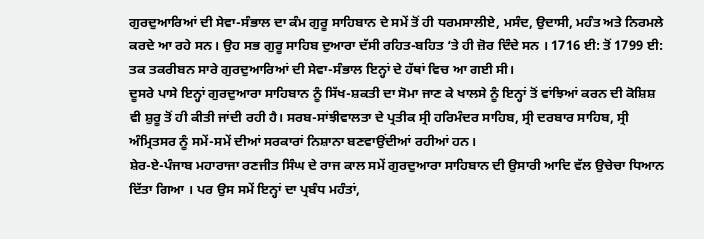ਗੁਰਦੁਆਰਿਆਂ ਦੀ ਸੇਵਾ-ਸੰਭਾਲ ਦਾ ਕੰਮ ਗੁਰੂ ਸਾਹਿਬਾਨ ਦੇ ਸਮੇਂ ਤੋਂ ਹੀ ਧਰਮਸਾਲੀਏ, ਮਸੰਦ, ਉਦਾਸੀ, ਮਹੰਤ ਅਤੇ ਨਿਰਮਲੇ ਕਰਦੇ ਆ ਰਹੇ ਸਨ। ਉਹ ਸਭ ਗੁਰੂ ਸਾਹਿਬ ਦੁਆਰਾ ਦੱਸੀ ਰਹਿਤ-ਬਹਿਤ ‘ਤੇ ਹੀ ਜ਼ੋਰ ਦਿੰਦੇ ਸਨ । 1716 ਈ: ਤੋਂ 1799 ਈ: ਤਕ ਤਕਰੀਬਨ ਸਾਰੇ ਗੁਰਦੁਆਰਿਆਂ ਦੀ ਸੇਵਾ-ਸੰਭਾਲ ਇਨ੍ਹਾਂ ਦੇ ਹੱਥਾਂ ਵਿਚ ਆ ਗਈ ਸੀ।
ਦੂਸਰੇ ਪਾਸੇ ਇਨ੍ਹਾਂ ਗੁਰਦੁਆਰਾ ਸਾਹਿਬਾਨ ਨੂੰ ਸਿੱਖ-ਸ਼ਕਤੀ ਦਾ ਸੋਮਾ ਜਾਣ ਕੇ ਖਾਲਸੇ ਨੂੰ ਇਨ੍ਹਾਂ ਤੋਂ ਵਾਂਝਿਆਂ ਕਰਨ ਦੀ ਕੋਸ਼ਿਸ਼ ਵੀ ਸ਼ੁਰੂ ਤੋਂ ਹੀ ਕੀਤੀ ਜਾਂਦੀ ਰਹੀ ਹੈ। ਸਰਬ-ਸਾਂਝੀਵਾਲਤਾ ਦੇ ਪ੍ਰਤੀਕ ਸ੍ਰੀ ਹਰਿਮੰਦਰ ਸਾਹਿਬ, ਸ੍ਰੀ ਦਰਬਾਰ ਸਾਹਿਬ, ਸ੍ਰੀ ਅੰਮ੍ਰਿਤਸਰ ਨੂੰ ਸਮੇਂ-ਸਮੇਂ ਦੀਆਂ ਸਰਕਾਰਾਂ ਨਿਸ਼ਾਨਾ ਬਣਵਾਉਂਦੀਆਂ ਰਹੀਆਂ ਹਨ।
ਸ਼ੇਰ-ਏ-ਪੰਜਾਬ ਮਹਾਰਾਜਾ ਰਣਜੀਤ ਸਿੰਘ ਦੇ ਰਾਜ ਕਾਲ ਸਮੇਂ ਗੁਰਦੁਆਰਾ ਸਾਹਿਬਾਨ ਦੀ ਉਸਾਰੀ ਆਦਿ ਵੱਲ ਉਚੇਚਾ ਧਿਆਨ ਦਿੱਤਾ ਗਿਆ । ਪਰ ਉਸ ਸਮੇਂ ਇਨ੍ਹਾਂ ਦਾ ਪ੍ਰਬੰਧ ਮਹੰਤਾਂ,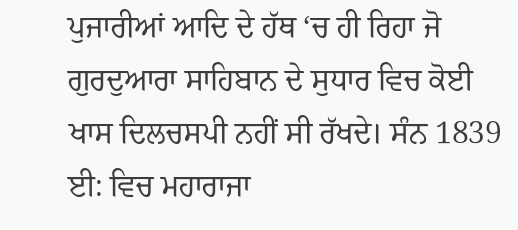ਪੁਜਾਰੀਆਂ ਆਦਿ ਦੇ ਹੱਥ ‘ਚ ਹੀ ਰਿਹਾ ਜੋ ਗੁਰਦੁਆਰਾ ਸਾਹਿਬਾਨ ਦੇ ਸੁਧਾਰ ਵਿਚ ਕੋਈ ਖਾਸ ਦਿਲਚਸਪੀ ਨਹੀਂ ਸੀ ਰੱਖਦੇ। ਸੰਨ 1839 ਈ: ਵਿਚ ਮਹਾਰਾਜਾ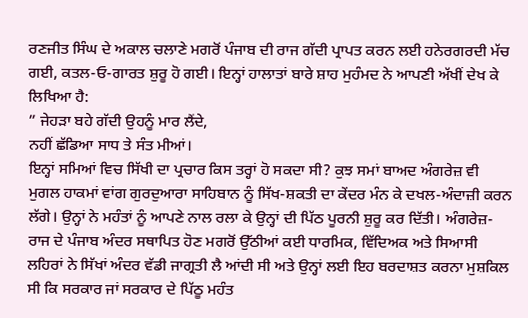ਰਣਜੀਤ ਸਿੰਘ ਦੇ ਅਕਾਲ ਚਲਾਣੇ ਮਗਰੋਂ ਪੰਜਾਬ ਦੀ ਰਾਜ ਗੱਦੀ ਪ੍ਰਾਪਤ ਕਰਨ ਲਈ ਹਨੇਰਗਰਦੀ ਮੱਚ ਗਈ, ਕਤਲ-ਓ-ਗਾਰਤ ਸ਼ੁਰੂ ਹੋ ਗਈ। ਇਨ੍ਹਾਂ ਹਾਲਾਤਾਂ ਬਾਰੇ ਸ਼ਾਹ ਮੁਹੰਮਦ ਨੇ ਆਪਣੀ ਅੱਖੀਂ ਦੇਖ ਕੇ ਲਿਖਿਆ ਹੈ:
” ਜੇਹੜਾ ਬਹੇ ਗੱਦੀ ਉਹਨੂੰ ਮਾਰ ਲੈਂਦੇ,
ਨਹੀਂ ਛੱਡਿਆ ਸਾਧ ਤੇ ਸੰਤ ਮੀਆਂ।
ਇਨ੍ਹਾਂ ਸਮਿਆਂ ਵਿਚ ਸਿੱਖੀ ਦਾ ਪ੍ਰਚਾਰ ਕਿਸ ਤਰ੍ਹਾਂ ਹੋ ਸਕਦਾ ਸੀ? ਕੁਝ ਸਮਾਂ ਬਾਅਦ ਅੰਗਰੇਜ਼ ਵੀ ਮੁਗਲ ਹਾਕਮਾਂ ਵਾਂਗ ਗੁਰਦੁਆਰਾ ਸਾਹਿਬਾਨ ਨੂੰ ਸਿੱਖ-ਸ਼ਕਤੀ ਦਾ ਕੇਂਦਰ ਮੰਨ ਕੇ ਦਖਲ-ਅੰਦਾਜ਼ੀ ਕਰਨ ਲੱਗੇ। ਉਨ੍ਹਾਂ ਨੇ ਮਹੰਤਾਂ ਨੂੰ ਆਪਣੇ ਨਾਲ ਰਲਾ ਕੇ ਉਨ੍ਹਾਂ ਦੀ ਪਿੱਠ ਪੂਰਨੀ ਸ਼ੁਰੂ ਕਰ ਦਿੱਤੀ। ਅੰਗਰੇਜ਼-ਰਾਜ ਦੇ ਪੰਜਾਬ ਅੰਦਰ ਸਥਾਪਿਤ ਹੋਣ ਮਗਰੋਂ ਉੱਠੀਆਂ ਕਈ ਧਾਰਮਿਕ, ਵਿੱਦਿਅਕ ਅਤੇ ਸਿਆਸੀ ਲਹਿਰਾਂ ਨੇ ਸਿੱਖਾਂ ਅੰਦਰ ਵੱਡੀ ਜਾਗ੍ਰਤੀ ਲੈ ਆਂਦੀ ਸੀ ਅਤੇ ਉਨ੍ਹਾਂ ਲਈ ਇਹ ਬਰਦਾਸ਼ਤ ਕਰਨਾ ਮੁਸ਼ਕਿਲ ਸੀ ਕਿ ਸਰਕਾਰ ਜਾਂ ਸਰਕਾਰ ਦੇ ਪਿੱਠੂ ਮਹੰਤ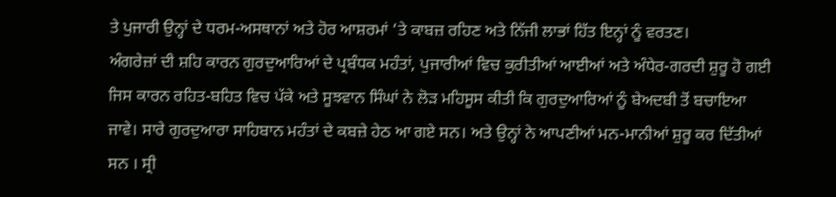ਤੇ ਪੁਜਾਰੀ ਉਨ੍ਹਾਂ ਦੇ ਧਰਮ-ਅਸਥਾਨਾਂ ਅਤੇ ਹੋਰ ਆਸ਼ਰਮਾਂ ‘ਤੇ ਕਾਬਜ਼ ਰਹਿਣ ਅਤੇ ਨਿੱਜੀ ਲਾਭਾਂ ਹਿੱਤ ਇਨ੍ਹਾਂ ਨੂੰ ਵਰਤਣ।
ਅੰਗਰੇਜ਼ਾਂ ਦੀ ਸ਼ਹਿ ਕਾਰਨ ਗੁਰਦੁਆਰਿਆਂ ਦੇ ਪ੍ਰਬੰਧਕ ਮਹੰਤਾਂ, ਪੁਜਾਰੀਆਂ ਵਿਚ ਕੁਰੀਤੀਆਂ ਆਈਆਂ ਅਤੇ ਅੰਧੇਰ-ਗਰਦੀ ਸ਼ੁਰੂ ਹੋ ਗਈ ਜਿਸ ਕਾਰਨ ਰਹਿਤ-ਬਹਿਤ ਵਿਚ ਪੱਕੇ ਅਤੇ ਸੂਝਵਾਨ ਸਿੰਘਾਂ ਨੇ ਲੋੜ ਮਹਿਸੂਸ ਕੀਤੀ ਕਿ ਗੁਰਦੁਆਰਿਆਂ ਨੂੰ ਬੇਅਦਬੀ ਤੋਂ ਬਚਾਇਆ ਜਾਵੇ। ਸਾਰੇ ਗੁਰਦੁਆਰਾ ਸਾਹਿਬਾਨ ਮਹੰਤਾਂ ਦੇ ਕਬਜ਼ੇ ਹੇਠ ਆ ਗਏ ਸਨ। ਅਤੇ ਉਨ੍ਹਾਂ ਨੇ ਆਪਣੀਆਂ ਮਨ-ਮਾਨੀਆਂ ਸ਼ੁਰੂ ਕਰ ਦਿੱਤੀਆਂ ਸਨ । ਸ੍ਰੀ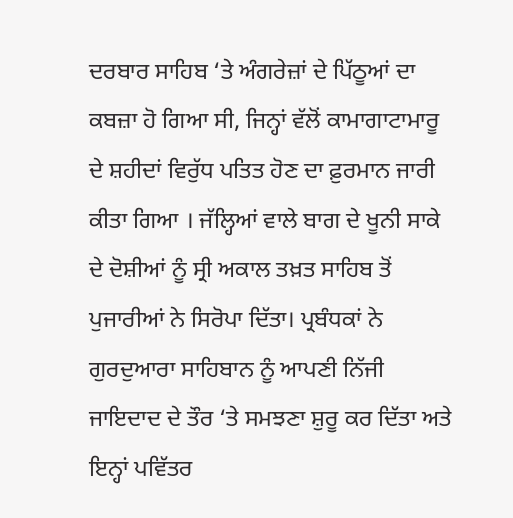ਦਰਬਾਰ ਸਾਹਿਬ ‘ਤੇ ਅੰਗਰੇਜ਼ਾਂ ਦੇ ਪਿੱਠੂਆਂ ਦਾ ਕਬਜ਼ਾ ਹੋ ਗਿਆ ਸੀ, ਜਿਨ੍ਹਾਂ ਵੱਲੋਂ ਕਾਮਾਗਾਟਾਮਾਰੂ ਦੇ ਸ਼ਹੀਦਾਂ ਵਿਰੁੱਧ ਪਤਿਤ ਹੋਣ ਦਾ ਫ਼ੁਰਮਾਨ ਜਾਰੀ ਕੀਤਾ ਗਿਆ । ਜੱਲ੍ਹਿਆਂ ਵਾਲੇ ਬਾਗ ਦੇ ਖੂਨੀ ਸਾਕੇ ਦੇ ਦੋਸ਼ੀਆਂ ਨੂੰ ਸ੍ਰੀ ਅਕਾਲ ਤਖ਼ਤ ਸਾਹਿਬ ਤੋਂ ਪੁਜਾਰੀਆਂ ਨੇ ਸਿਰੋਪਾ ਦਿੱਤਾ। ਪ੍ਰਬੰਧਕਾਂ ਨੇ ਗੁਰਦੁਆਰਾ ਸਾਹਿਬਾਨ ਨੂੰ ਆਪਣੀ ਨਿੱਜੀ ਜਾਇਦਾਦ ਦੇ ਤੌਰ ‘ਤੇ ਸਮਝਣਾ ਸ਼ੁਰੂ ਕਰ ਦਿੱਤਾ ਅਤੇ ਇਨ੍ਹਾਂ ਪਵਿੱਤਰ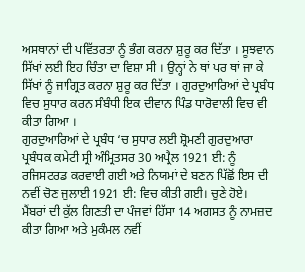ਅਸਥਾਨਾਂ ਦੀ ਪਵਿੱਤਰਤਾ ਨੂੰ ਭੰਗ ਕਰਨਾ ਸ਼ੁਰੂ ਕਰ ਦਿੱਤਾ । ਸੂਝਵਾਨ ਸਿੱਖਾਂ ਲਈ ਇਹ ਚਿੰਤਾ ਦਾ ਵਿਸ਼ਾ ਸੀ । ਉਨ੍ਹਾਂ ਨੇ ਥਾਂ ਪਰ ਥਾਂ ਜਾ ਕੇ ਸਿੱਖਾਂ ਨੂੰ ਜਾਗ੍ਰਿਤ ਕਰਨਾ ਸ਼ੁਰੂ ਕਰ ਦਿੱਤਾ । ਗੁਰਦੁਆਰਿਆਂ ਦੇ ਪ੍ਰਬੰਧ ਵਿਚ ਸੁਧਾਰ ਕਰਨ ਸੰਬੰਧੀ ਇਕ ਦੀਵਾਨ ਪਿੰਡ ਧਾਰੋਵਾਲੀ ਵਿਚ ਵੀ ਕੀਤਾ ਗਿਆ ।
ਗੁਰਦੁਆਰਿਆਂ ਦੇ ਪ੍ਰਬੰਧ ‘ਚ ਸੁਧਾਰ ਲਈ ਸ਼੍ਰੋਮਣੀ ਗੁਰਦੁਆਰਾ ਪ੍ਰਬੰਧਕ ਕਮੇਟੀ ਸ੍ਰੀ ਅੰਮ੍ਰਿਤਸਰ 30 ਅਪ੍ਰੈਲ 1921 ਈ: ਨੂੰ ਰਜਿਸਟਰਡ ਕਰਵਾਈ ਗਈ ਅਤੇ ਨਿਯਮਾਂ ਦੇ ਬਣਨ ਪਿੱਛੋਂ ਇਸ ਦੀ ਨਵੀਂ ਚੋਣ ਜੁਲਾਈ 1921 ਈ: ਵਿਚ ਕੀਤੀ ਗਈ। ਚੁਣੇ ਹੋਏ। ਮੈਂਬਰਾਂ ਦੀ ਕੁੱਲ ਗਿਣਤੀ ਦਾ ਪੰਜਵਾਂ ਹਿੱਸਾ 14 ਅਗਸਤ ਨੂੰ ਨਾਮਜ਼ਦ ਕੀਤਾ ਗਿਆ ਅਤੇ ਮੁਕੰਮਲ ਨਵੀਂ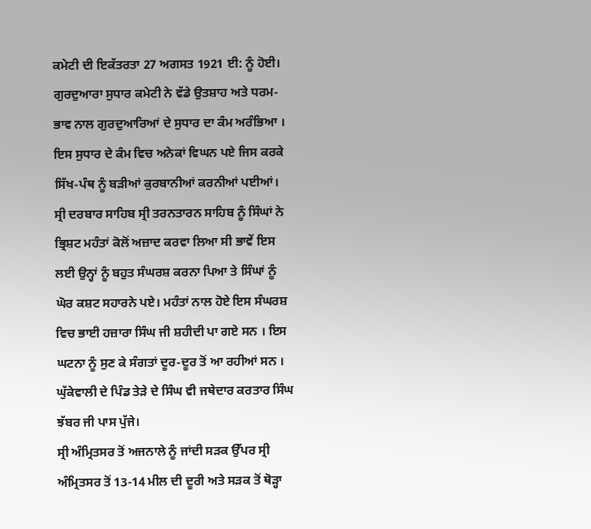ਕਮੇਟੀ ਦੀ ਇਕੱਤਰਤਾ 27 ਅਗਸਤ 1921 ਈ: ਨੂੰ ਹੋਈ।
ਗੁਰਦੁਆਰਾ ਸੁਧਾਰ ਕਮੇਟੀ ਨੇ ਵੱਡੇ ਉਤਸ਼ਾਹ ਅਤੇ ਧਰਮ-ਭਾਵ ਨਾਲ ਗੁਰਦੁਆਰਿਆਂ ਦੇ ਸੁਧਾਰ ਦਾ ਕੰਮ ਅਰੰਭਿਆ । ਇਸ ਸੁਧਾਰ ਦੇ ਕੰਮ ਵਿਚ ਅਨੇਕਾਂ ਵਿਘਨ ਪਏ ਜਿਸ ਕਰਕੇ ਸਿੱਖ-ਪੰਥ ਨੂੰ ਬੜੀਆਂ ਕੁਰਬਾਨੀਆਂ ਕਰਨੀਆਂ ਪਈਆਂ।
ਸ੍ਰੀ ਦਰਬਾਰ ਸਾਹਿਬ ਸ੍ਰੀ ਤਰਨਤਾਰਨ ਸਾਹਿਬ ਨੂੰ ਸਿੰਘਾਂ ਨੇ ਭ੍ਰਿਸ਼ਟ ਮਹੰਤਾਂ ਕੋਲੋਂ ਅਜ਼ਾਦ ਕਰਵਾ ਲਿਆ ਸੀ ਭਾਵੇਂ ਇਸ ਲਈ ਉਨ੍ਹਾਂ ਨੂੰ ਬਹੁਤ ਸੰਘਰਸ਼ ਕਰਨਾ ਪਿਆ ਤੇ ਸਿੰਘਾਂ ਨੂੰ ਘੋਰ ਕਸ਼ਟ ਸਹਾਰਨੇ ਪਏ। ਮਹੰਤਾਂ ਨਾਲ ਹੋਏ ਇਸ ਸੰਘਰਸ਼ ਵਿਚ ਭਾਈ ਹਜ਼ਾਰਾ ਸਿੰਘ ਜੀ ਸ਼ਹੀਦੀ ਪਾ ਗਏ ਸਨ । ਇਸ ਘਟਨਾ ਨੂੰ ਸੁਣ ਕੇ ਸੰਗਤਾਂ ਦੂਰ-ਦੂਰ ਤੋਂ ਆ ਰਹੀਆਂ ਸਨ । ਘੁੱਕੇਵਾਲੀ ਦੇ ਪਿੰਡ ਤੇੜੇ ਦੇ ਸਿੰਘ ਵੀ ਜਥੇਦਾਰ ਕਰਤਾਰ ਸਿੰਘ ਝੱਬਰ ਜੀ ਪਾਸ ਪੁੱਜੇ।
ਸ੍ਰੀ ਅੰਮ੍ਰਿਤਸਰ ਤੋਂ ਅਜਨਾਲੇ ਨੂੰ ਜਾਂਦੀ ਸੜਕ ਉੱਪਰ ਸ੍ਰੀ ਅੰਮ੍ਰਿਤਸਰ ਤੋਂ 13-14 ਮੀਲ ਦੀ ਦੂਰੀ ਅਤੇ ਸੜਕ ਤੋਂ ਥੋੜ੍ਹਾ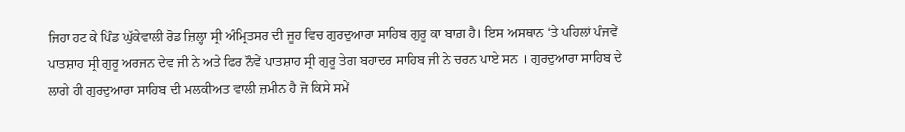ਜਿਹਾ ਹਟ ਕੇ ਪਿੰਡ ਘੁੱਕੇਵਾਲੀ ਰੋਡ ਜ਼ਿਲ੍ਹਾ ਸ੍ਰੀ ਅੰਮ੍ਰਿਤਸਰ ਦੀ ਜੂਹ ਵਿਚ ਗੁਰਦੁਆਰਾ ਸਾਹਿਬ ਗੁਰੂ ਕਾ ਬਾਗ਼ ਹੈ। ਇਸ ਅਸਥਾਨ ‘ਤੇ ਪਹਿਲਾਂ ਪੰਜਵੇਂ ਪਾਤਸ਼ਾਹ ਸ੍ਰੀ ਗੁਰੂ ਅਰਜਨ ਦੇਵ ਜੀ ਨੇ ਅਤੇ ਫਿਰ ਨੌਵੇਂ ਪਾਤਸ਼ਾਹ ਸ੍ਰੀ ਗੁਰੂ ਤੇਗ ਬਹਾਦਰ ਸਾਹਿਬ ਜੀ ਨੇ ਚਰਨ ਪਾਏ ਸਨ । ਗੁਰਦੁਆਰਾ ਸਾਹਿਬ ਦੇ ਲਾਗੇ ਹੀ ਗੁਰਦੁਆਰਾ ਸਾਹਿਬ ਦੀ ਮਲਕੀਅਤ ਵਾਲੀ ਜ਼ਮੀਨ ਹੈ ਜੋ ਕਿਸੇ ਸਮੇਂ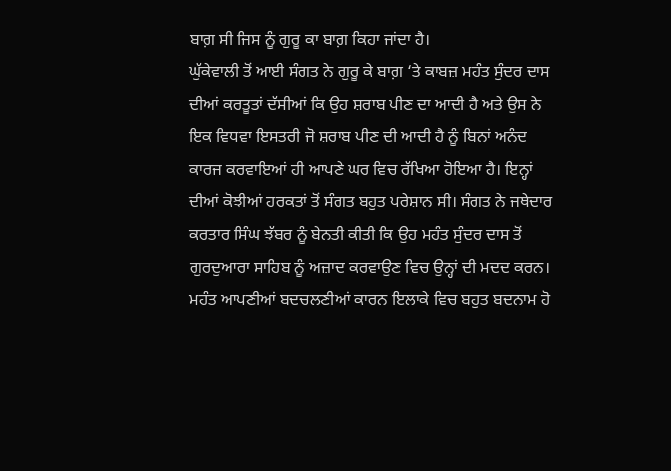ਬਾਗ਼ ਸੀ ਜਿਸ ਨੂੰ ਗੁਰੂ ਕਾ ਬਾਗ਼ ਕਿਹਾ ਜਾਂਦਾ ਹੈ।
ਘੁੱਕੇਵਾਲੀ ਤੋਂ ਆਈ ਸੰਗਤ ਨੇ ਗੁਰੂ ਕੇ ਬਾਗ਼ ‘ਤੇ ਕਾਬਜ਼ ਮਹੰਤ ਸੁੰਦਰ ਦਾਸ ਦੀਆਂ ਕਰਤੂਤਾਂ ਦੱਸੀਆਂ ਕਿ ਉਹ ਸ਼ਰਾਬ ਪੀਣ ਦਾ ਆਦੀ ਹੈ ਅਤੇ ਉਸ ਨੇ ਇਕ ਵਿਧਵਾ ਇਸਤਰੀ ਜੋ ਸ਼ਰਾਬ ਪੀਣ ਦੀ ਆਦੀ ਹੈ ਨੂੰ ਬਿਨਾਂ ਅਨੰਦ ਕਾਰਜ ਕਰਵਾਇਆਂ ਹੀ ਆਪਣੇ ਘਰ ਵਿਚ ਰੱਖਿਆ ਹੋਇਆ ਹੈ। ਇਨ੍ਹਾਂ ਦੀਆਂ ਕੋਝੀਆਂ ਹਰਕਤਾਂ ਤੋਂ ਸੰਗਤ ਬਹੁਤ ਪਰੇਸ਼ਾਨ ਸੀ। ਸੰਗਤ ਨੇ ਜਥੇਦਾਰ ਕਰਤਾਰ ਸਿੰਘ ਝੱਬਰ ਨੂੰ ਬੇਨਤੀ ਕੀਤੀ ਕਿ ਉਹ ਮਹੰਤ ਸੁੰਦਰ ਦਾਸ ਤੋਂ ਗੁਰਦੁਆਰਾ ਸਾਹਿਬ ਨੂੰ ਅਜ਼ਾਦ ਕਰਵਾਉਣ ਵਿਚ ਉਨ੍ਹਾਂ ਦੀ ਮਦਦ ਕਰਨ। ਮਹੰਤ ਆਪਣੀਆਂ ਬਦਚਲਣੀਆਂ ਕਾਰਨ ਇਲਾਕੇ ਵਿਚ ਬਹੁਤ ਬਦਨਾਮ ਹੋ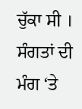ਚੁੱਕਾ ਸੀ ।
ਸੰਗਤਾਂ ਦੀ ਮੰਗ ‘ਤੇ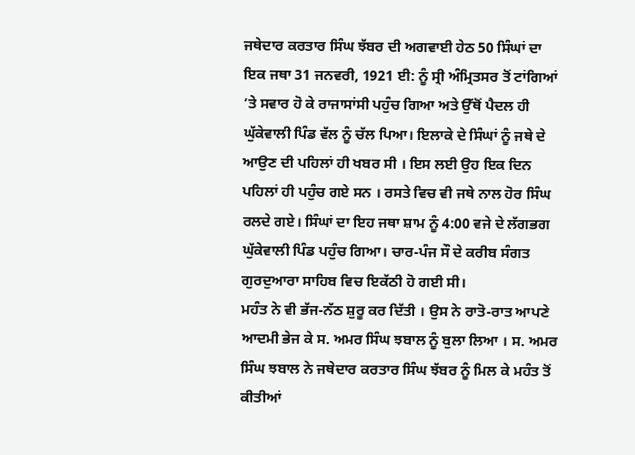ਜਥੇਦਾਰ ਕਰਤਾਰ ਸਿੰਘ ਝੱਬਰ ਦੀ ਅਗਵਾਈ ਹੇਠ 50 ਸਿੰਘਾਂ ਦਾ ਇਕ ਜਥਾ 31 ਜਨਵਰੀ, 1921 ਈ: ਨੂੰ ਸ੍ਰੀ ਅੰਮ੍ਰਿਤਸਰ ਤੋਂ ਟਾਂਗਿਆਂ ‘ਤੇ ਸਵਾਰ ਹੋ ਕੇ ਰਾਜਾਸਾਂਸੀ ਪਹੁੰਚ ਗਿਆ ਅਤੇ ਉੱਥੋਂ ਪੈਦਲ ਹੀ ਘੁੱਕੇਵਾਲੀ ਪਿੰਡ ਵੱਲ ਨੂੰ ਚੱਲ ਪਿਆ। ਇਲਾਕੇ ਦੇ ਸਿੰਘਾਂ ਨੂੰ ਜਥੇ ਦੇ ਆਉਣ ਦੀ ਪਹਿਲਾਂ ਹੀ ਖਬਰ ਸੀ । ਇਸ ਲਈ ਉਹ ਇਕ ਦਿਨ ਪਹਿਲਾਂ ਹੀ ਪਹੁੰਚ ਗਏ ਸਨ । ਰਸਤੇ ਵਿਚ ਵੀ ਜਥੇ ਨਾਲ ਹੋਰ ਸਿੰਘ ਰਲਦੇ ਗਏ। ਸਿੰਘਾਂ ਦਾ ਇਹ ਜਥਾ ਸ਼ਾਮ ਨੂੰ 4:00 ਵਜੇ ਦੇ ਲੱਗਭਗ ਘੁੱਕੇਵਾਲੀ ਪਿੰਡ ਪਹੁੰਚ ਗਿਆ। ਚਾਰ-ਪੰਜ ਸੌ ਦੇ ਕਰੀਬ ਸੰਗਤ ਗੁਰਦੁਆਰਾ ਸਾਹਿਬ ਵਿਚ ਇਕੱਠੀ ਹੋ ਗਈ ਸੀ।
ਮਹੰਤ ਨੇ ਵੀ ਭੱਜ-ਨੱਠ ਸ਼ੁਰੂ ਕਰ ਦਿੱਤੀ । ਉਸ ਨੇ ਰਾਤੋ-ਰਾਤ ਆਪਣੇ ਆਦਮੀ ਭੇਜ ਕੇ ਸ. ਅਮਰ ਸਿੰਘ ਝਬਾਲ ਨੂੰ ਬੁਲਾ ਲਿਆ । ਸ. ਅਮਰ ਸਿੰਘ ਝਬਾਲ ਨੇ ਜਥੇਦਾਰ ਕਰਤਾਰ ਸਿੰਘ ਝੱਬਰ ਨੂੰ ਮਿਲ ਕੇ ਮਹੰਤ ਤੋਂ ਕੀਤੀਆਂ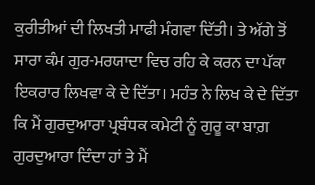ਕੁਰੀਤੀਆਂ ਦੀ ਲਿਖਤੀ ਮਾਫੀ ਮੰਗਵਾ ਦਿੱਤੀ। ਤੇ ਅੱਗੇ ਤੋਂ ਸਾਰਾ ਕੰਮ ਗੁਰ-ਮਰਯਾਦਾ ਵਿਚ ਰਹਿ ਕੇ ਕਰਨ ਦਾ ਪੱਕਾ ਇਕਰਾਰ ਲਿਖਵਾ ਕੇ ਦੇ ਦਿੱਤਾ। ਮਹੰਤ ਨੇ ਲਿਖ ਕੇ ਦੇ ਦਿੱਤਾ ਕਿ ਮੈਂ ਗੁਰਦੁਆਰਾ ਪ੍ਰਬੰਧਕ ਕਮੇਟੀ ਨੂੰ ਗੁਰੂ ਕਾ ਬਾਗ਼ ਗੁਰਦੁਆਰਾ ਦਿੰਦਾ ਹਾਂ ਤੇ ਮੈਂ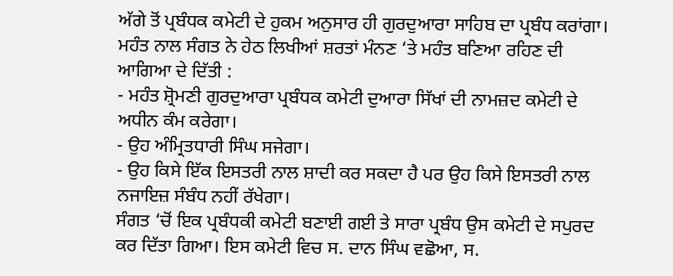ਅੱਗੇ ਤੋਂ ਪ੍ਰਬੰਧਕ ਕਮੇਟੀ ਦੇ ਹੁਕਮ ਅਨੁਸਾਰ ਹੀ ਗੁਰਦੁਆਰਾ ਸਾਹਿਬ ਦਾ ਪ੍ਰਬੰਧ ਕਰਾਂਗਾ। ਮਹੰਤ ਨਾਲ ਸੰਗਤ ਨੇ ਹੇਠ ਲਿਖੀਆਂ ਸ਼ਰਤਾਂ ਮੰਨਣ ‘ਤੇ ਮਹੰਤ ਬਣਿਆ ਰਹਿਣ ਦੀ ਆਗਿਆ ਦੇ ਦਿੱਤੀ :
- ਮਹੰਤ ਸ਼੍ਰੋਮਣੀ ਗੁਰਦੁਆਰਾ ਪ੍ਰਬੰਧਕ ਕਮੇਟੀ ਦੁਆਰਾ ਸਿੱਖਾਂ ਦੀ ਨਾਮਜ਼ਦ ਕਮੇਟੀ ਦੇ ਅਧੀਨ ਕੰਮ ਕਰੇਗਾ।
- ਉਹ ਅੰਮ੍ਰਿਤਧਾਰੀ ਸਿੰਘ ਸਜੇਗਾ।
- ਉਹ ਕਿਸੇ ਇੱਕ ਇਸਤਰੀ ਨਾਲ ਸ਼ਾਦੀ ਕਰ ਸਕਦਾ ਹੈ ਪਰ ਉਹ ਕਿਸੇ ਇਸਤਰੀ ਨਾਲ ਨਜਾਇਜ਼ ਸੰਬੰਧ ਨਹੀਂ ਰੱਖੇਗਾ।
ਸੰਗਤ ‘ਚੋਂ ਇਕ ਪ੍ਰਬੰਧਕੀ ਕਮੇਟੀ ਬਣਾਈ ਗਈ ਤੇ ਸਾਰਾ ਪ੍ਰਬੰਧ ਉਸ ਕਮੇਟੀ ਦੇ ਸਪੁਰਦ ਕਰ ਦਿੱਤਾ ਗਿਆ। ਇਸ ਕਮੇਟੀ ਵਿਚ ਸ. ਦਾਨ ਸਿੰਘ ਵਛੋਆ, ਸ.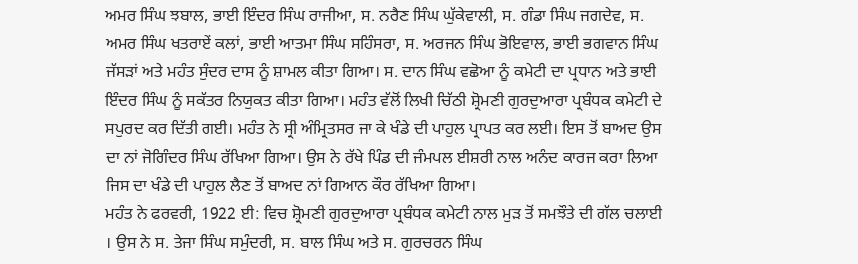ਅਮਰ ਸਿੰਘ ਝਬਾਲ, ਭਾਈ ਇੰਦਰ ਸਿੰਘ ਰਾਜੀਆ, ਸ. ਨਰੈਣ ਸਿੰਘ ਘੁੱਕੇਵਾਲੀ, ਸ. ਗੰਡਾ ਸਿੰਘ ਜਗਦੇਵ, ਸ. ਅਮਰ ਸਿੰਘ ਖਤਰਾਏਂ ਕਲਾਂ, ਭਾਈ ਆਤਮਾ ਸਿੰਘ ਸਹਿੰਸਰਾ, ਸ. ਅਰਜਨ ਸਿੰਘ ਭੋਇਵਾਲ, ਭਾਈ ਭਗਵਾਨ ਸਿੰਘ ਜੱਸੜਾਂ ਅਤੇ ਮਹੰਤ ਸੁੰਦਰ ਦਾਸ ਨੂੰ ਸ਼ਾਮਲ ਕੀਤਾ ਗਿਆ। ਸ. ਦਾਨ ਸਿੰਘ ਵਛੋਆ ਨੂੰ ਕਮੇਟੀ ਦਾ ਪ੍ਰਧਾਨ ਅਤੇ ਭਾਈ ਇੰਦਰ ਸਿੰਘ ਨੂੰ ਸਕੱਤਰ ਨਿਯੁਕਤ ਕੀਤਾ ਗਿਆ। ਮਹੰਤ ਵੱਲੋਂ ਲਿਖੀ ਚਿੱਠੀ ਸ਼੍ਰੋਮਣੀ ਗੁਰਦੁਆਰਾ ਪ੍ਰਬੰਧਕ ਕਮੇਟੀ ਦੇ ਸਪੁਰਦ ਕਰ ਦਿੱਤੀ ਗਈ। ਮਹੰਤ ਨੇ ਸ੍ਰੀ ਅੰਮ੍ਰਿਤਸਰ ਜਾ ਕੇ ਖੰਡੇ ਦੀ ਪਾਹੁਲ ਪ੍ਰਾਪਤ ਕਰ ਲਈ। ਇਸ ਤੋਂ ਬਾਅਦ ਉਸ ਦਾ ਨਾਂ ਜੋਗਿੰਦਰ ਸਿੰਘ ਰੱਖਿਆ ਗਿਆ। ਉਸ ਨੇ ਰੱਖੇ ਪਿੰਡ ਦੀ ਜੰਮਪਲ ਈਸ਼ਰੀ ਨਾਲ ਅਨੰਦ ਕਾਰਜ ਕਰਾ ਲਿਆ ਜਿਸ ਦਾ ਖੰਡੇ ਦੀ ਪਾਹੁਲ ਲੈਣ ਤੋਂ ਬਾਅਦ ਨਾਂ ਗਿਆਨ ਕੌਰ ਰੱਖਿਆ ਗਿਆ।
ਮਹੰਤ ਨੇ ਫਰਵਰੀ, 1922 ਈ: ਵਿਚ ਸ਼੍ਰੋਮਣੀ ਗੁਰਦੁਆਰਾ ਪ੍ਰਬੰਧਕ ਕਮੇਟੀ ਨਾਲ ਮੁੜ ਤੋਂ ਸਮਝੌਤੇ ਦੀ ਗੱਲ ਚਲਾਈ । ਉਸ ਨੇ ਸ. ਤੇਜਾ ਸਿੰਘ ਸਮੁੰਦਰੀ, ਸ. ਬਾਲ ਸਿੰਘ ਅਤੇ ਸ. ਗੁਰਚਰਨ ਸਿੰਘ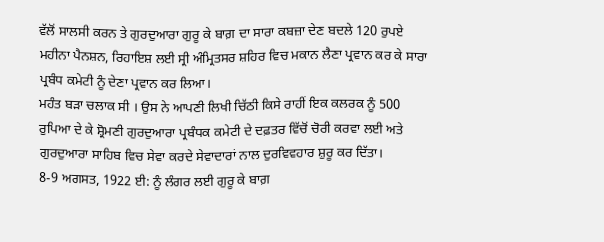ਵੱਲੋਂ ਸਾਲਸੀ ਕਰਨ ਤੇ ਗੁਰਦੁਆਰਾ ਗੁਰੂ ਕੇ ਬਾਗ਼ ਦਾ ਸਾਰਾ ਕਬਜ਼ਾ ਦੇਣ ਬਦਲੇ 120 ਰੁਪਏ ਮਹੀਨਾ ਪੈਨਸ਼ਨ, ਰਿਹਾਇਸ਼ ਲਈ ਸ੍ਰੀ ਅੰਮ੍ਰਿਤਸਰ ਸ਼ਹਿਰ ਵਿਚ ਮਕਾਨ ਲੈਣਾ ਪ੍ਰਵਾਨ ਕਰ ਕੇ ਸਾਰਾ ਪ੍ਰਬੰਧ ਕਮੇਟੀ ਨੂੰ ਦੇਣਾ ਪ੍ਰਵਾਨ ਕਰ ਲਿਆ।
ਮਹੰਤ ਬੜਾ ਚਲਾਕ ਸੀ । ਉਸ ਨੇ ਆਪਣੀ ਲਿਖੀ ਚਿੱਠੀ ਕਿਸੇ ਰਾਹੀਂ ਇਕ ਕਲਰਕ ਨੂੰ 500 ਰੁਪਿਆ ਦੇ ਕੇ ਸ਼੍ਰੋਮਣੀ ਗੁਰਦੁਆਰਾ ਪ੍ਰਬੰਧਕ ਕਮੇਟੀ ਦੇ ਦਫ਼ਤਰ ਵਿੱਚੋਂ ਚੋਰੀ ਕਰਵਾ ਲਈ ਅਤੇ ਗੁਰਦੁਆਰਾ ਸਾਹਿਬ ਵਿਚ ਸੇਵਾ ਕਰਦੇ ਸੇਵਾਦਾਰਾਂ ਨਾਲ ਦੁਰਵਿਵਹਾਰ ਸ਼ੁਰੂ ਕਰ ਦਿੱਤਾ।
8-9 ਅਗਸਤ, 1922 ਈ: ਨੂੰ ਲੰਗਰ ਲਈ ਗੁਰੂ ਕੇ ਬਾਗ਼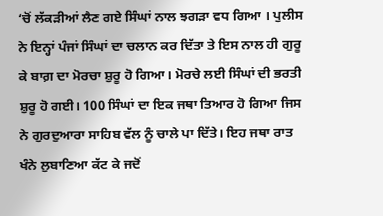‘ਚੋਂ ਲੱਕੜੀਆਂ ਲੈਣ ਗਏ ਸਿੰਘਾਂ ਨਾਲ ਝਗੜਾ ਵਧ ਗਿਆ । ਪੁਲੀਸ ਨੇ ਇਨ੍ਹਾਂ ਪੰਜਾਂ ਸਿੰਘਾਂ ਦਾ ਚਲਾਨ ਕਰ ਦਿੱਤਾ ਤੇ ਇਸ ਨਾਲ ਹੀ ਗੁਰੂ ਕੇ ਬਾਗ਼ ਦਾ ਮੋਰਚਾ ਸ਼ੁਰੂ ਹੋ ਗਿਆ। ਮੋਰਚੇ ਲਈ ਸਿੰਘਾਂ ਦੀ ਭਰਤੀ ਸ਼ੁਰੂ ਹੋ ਗਈ। 100 ਸਿੰਘਾਂ ਦਾ ਇਕ ਜਥਾ ਤਿਆਰ ਹੋ ਗਿਆ ਜਿਸ ਨੇ ਗੁਰਦੁਆਰਾ ਸਾਹਿਬ ਵੱਲ ਨੂੰ ਚਾਲੇ ਪਾ ਦਿੱਤੇ। ਇਹ ਜਥਾ ਰਾਤ ਖੰਨੇ ਲੁਬਾਣਿਆ ਕੱਟ ਕੇ ਜਦੋਂ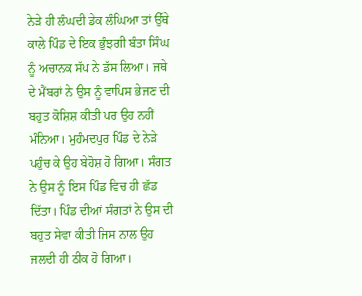ਨੇੜੇ ਹੀ ਲੰਘਦੀ ਡੇਕ ਲੰਘਿਆ ਤਾਂ ਉੱਥੇ ਕਾਲੇ ਪਿੰਡ ਦੇ ਇਕ ਭੁੰਝਗੀ ਬੰਤਾ ਸਿੰਘ ਨੂੰ ਅਚਾਨਕ ਸੱਪ ਨੇ ਡੱਸ ਲਿਆ। ਜਥੇ ਦੇ ਮੈਂਬਰਾਂ ਨੇ ਉਸ ਨੂੰ ਵਾਪਿਸ ਭੇਜਣ ਦੀ ਬਹੁਤ ਕੋਸ਼ਿਸ਼ ਕੀਤੀ ਪਰ ਉਹ ਨਹੀਂ ਮੰਨਿਆ। ਮੁਹੰਮਦਪੁਰ ਪਿੰਡ ਦੇ ਨੇੜੇ ਪਹੁੰਚ ਕੇ ਉਹ ਬੇਹੋਸ਼ ਹੋ ਗਿਆ। ਸੰਗਤ ਨੇ ਉਸ ਨੂੰ ਇਸ ਪਿੰਡ ਵਿਚ ਹੀ ਛੱਡ ਦਿੱਤਾ। ਪਿੰਡ ਦੀਆਂ ਸੰਗਤਾਂ ਨੇ ਉਸ ਦੀ ਬਹੁਤ ਸੇਵਾ ਕੀਤੀ ਜਿਸ ਨਾਲ ਉਹ ਜਲਦੀ ਹੀ ਠੀਕ ਹੋ ਗਿਆ।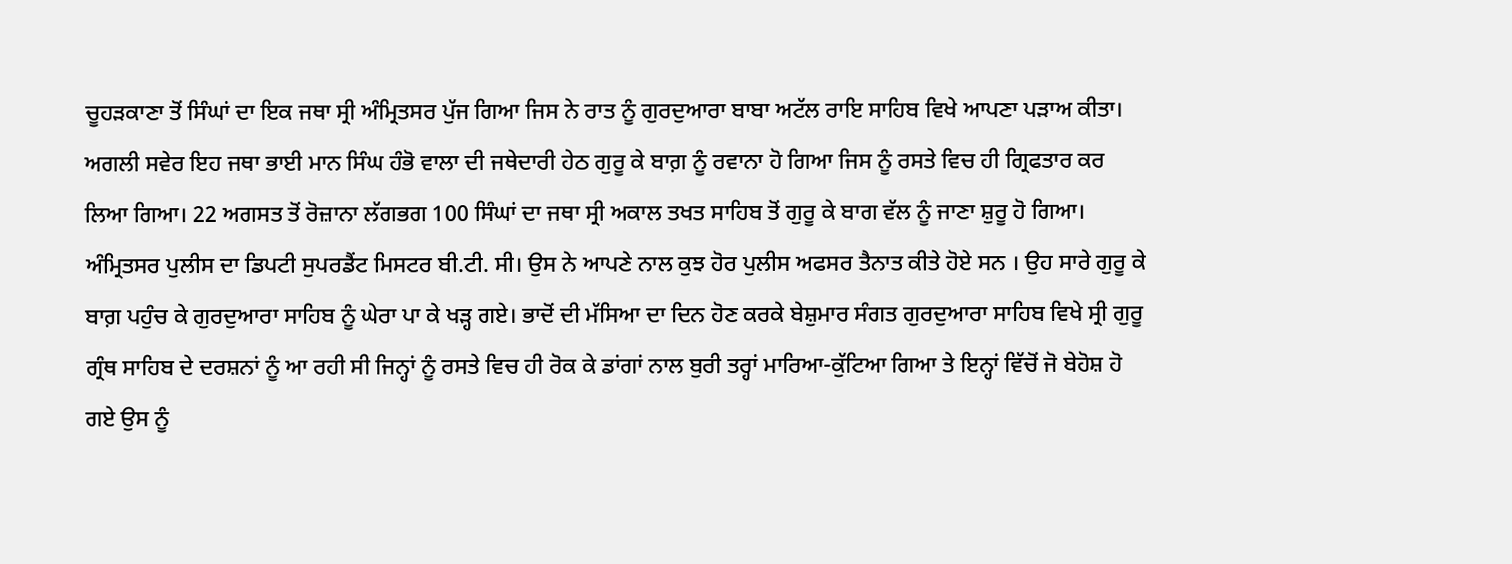ਚੂਹੜਕਾਣਾ ਤੋਂ ਸਿੰਘਾਂ ਦਾ ਇਕ ਜਥਾ ਸ੍ਰੀ ਅੰਮ੍ਰਿਤਸਰ ਪੁੱਜ ਗਿਆ ਜਿਸ ਨੇ ਰਾਤ ਨੂੰ ਗੁਰਦੁਆਰਾ ਬਾਬਾ ਅਟੱਲ ਰਾਇ ਸਾਹਿਬ ਵਿਖੇ ਆਪਣਾ ਪੜਾਅ ਕੀਤਾ। ਅਗਲੀ ਸਵੇਰ ਇਹ ਜਥਾ ਭਾਈ ਮਾਨ ਸਿੰਘ ਹੰਭੋ ਵਾਲਾ ਦੀ ਜਥੇਦਾਰੀ ਹੇਠ ਗੁਰੂ ਕੇ ਬਾਗ਼ ਨੂੰ ਰਵਾਨਾ ਹੋ ਗਿਆ ਜਿਸ ਨੂੰ ਰਸਤੇ ਵਿਚ ਹੀ ਗ੍ਰਿਫਤਾਰ ਕਰ ਲਿਆ ਗਿਆ। 22 ਅਗਸਤ ਤੋਂ ਰੋਜ਼ਾਨਾ ਲੱਗਭਗ 100 ਸਿੰਘਾਂ ਦਾ ਜਥਾ ਸ੍ਰੀ ਅਕਾਲ ਤਖਤ ਸਾਹਿਬ ਤੋਂ ਗੁਰੂ ਕੇ ਬਾਗ ਵੱਲ ਨੂੰ ਜਾਣਾ ਸ਼ੁਰੂ ਹੋ ਗਿਆ। ਅੰਮ੍ਰਿਤਸਰ ਪੁਲੀਸ ਦਾ ਡਿਪਟੀ ਸੁਪਰਡੈਂਟ ਮਿਸਟਰ ਬੀ.ਟੀ. ਸੀ। ਉਸ ਨੇ ਆਪਣੇ ਨਾਲ ਕੁਝ ਹੋਰ ਪੁਲੀਸ ਅਫਸਰ ਤੈਨਾਤ ਕੀਤੇ ਹੋਏ ਸਨ । ਉਹ ਸਾਰੇ ਗੁਰੂ ਕੇ ਬਾਗ਼ ਪਹੁੰਚ ਕੇ ਗੁਰਦੁਆਰਾ ਸਾਹਿਬ ਨੂੰ ਘੇਰਾ ਪਾ ਕੇ ਖੜ੍ਹ ਗਏ। ਭਾਦੋਂ ਦੀ ਮੱਸਿਆ ਦਾ ਦਿਨ ਹੋਣ ਕਰਕੇ ਬੇਸ਼ੁਮਾਰ ਸੰਗਤ ਗੁਰਦੁਆਰਾ ਸਾਹਿਬ ਵਿਖੇ ਸ੍ਰੀ ਗੁਰੂ ਗ੍ਰੰਥ ਸਾਹਿਬ ਦੇ ਦਰਸ਼ਨਾਂ ਨੂੰ ਆ ਰਹੀ ਸੀ ਜਿਨ੍ਹਾਂ ਨੂੰ ਰਸਤੇ ਵਿਚ ਹੀ ਰੋਕ ਕੇ ਡਾਂਗਾਂ ਨਾਲ ਬੁਰੀ ਤਰ੍ਹਾਂ ਮਾਰਿਆ-ਕੁੱਟਿਆ ਗਿਆ ਤੇ ਇਨ੍ਹਾਂ ਵਿੱਚੋਂ ਜੋ ਬੇਹੋਸ਼ ਹੋ ਗਏ ਉਸ ਨੂੰ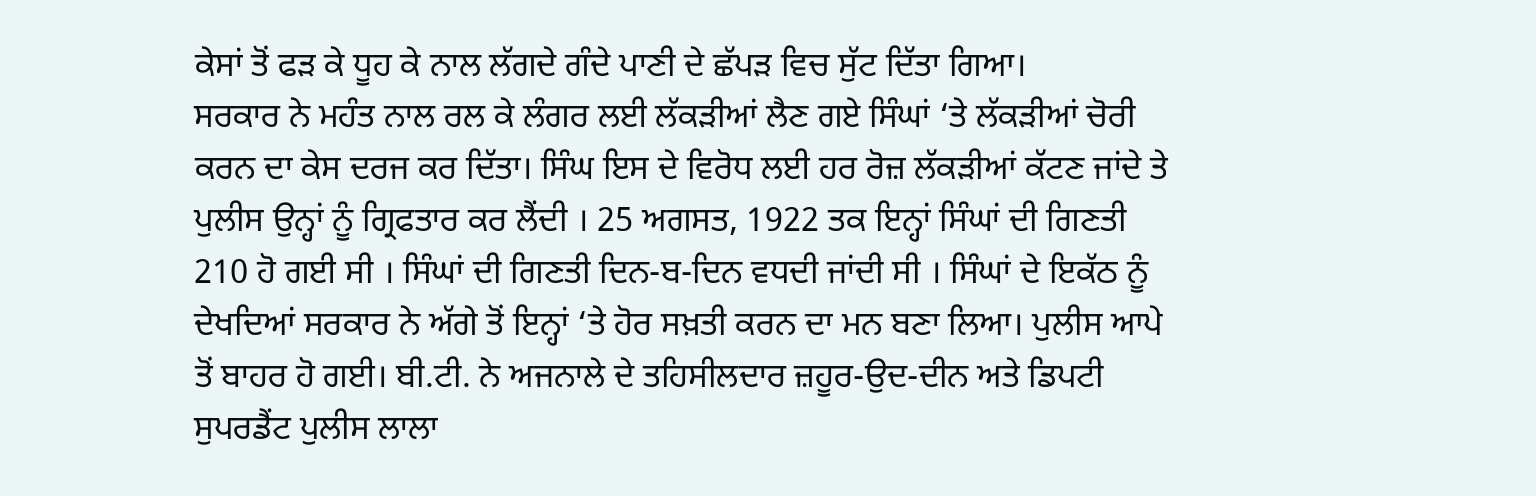ਕੇਸਾਂ ਤੋਂ ਫੜ ਕੇ ਧੂਹ ਕੇ ਨਾਲ ਲੱਗਦੇ ਗੰਦੇ ਪਾਣੀ ਦੇ ਛੱਪੜ ਵਿਚ ਸੁੱਟ ਦਿੱਤਾ ਗਿਆ।
ਸਰਕਾਰ ਨੇ ਮਹੰਤ ਨਾਲ ਰਲ ਕੇ ਲੰਗਰ ਲਈ ਲੱਕੜੀਆਂ ਲੈਣ ਗਏ ਸਿੰਘਾਂ ‘ਤੇ ਲੱਕੜੀਆਂ ਚੋਰੀ ਕਰਨ ਦਾ ਕੇਸ ਦਰਜ ਕਰ ਦਿੱਤਾ। ਸਿੰਘ ਇਸ ਦੇ ਵਿਰੋਧ ਲਈ ਹਰ ਰੋਜ਼ ਲੱਕੜੀਆਂ ਕੱਟਣ ਜਾਂਦੇ ਤੇ ਪੁਲੀਸ ਉਨ੍ਹਾਂ ਨੂੰ ਗ੍ਰਿਫਤਾਰ ਕਰ ਲੈਂਦੀ । 25 ਅਗਸਤ, 1922 ਤਕ ਇਨ੍ਹਾਂ ਸਿੰਘਾਂ ਦੀ ਗਿਣਤੀ 210 ਹੋ ਗਈ ਸੀ । ਸਿੰਘਾਂ ਦੀ ਗਿਣਤੀ ਦਿਨ-ਬ-ਦਿਨ ਵਧਦੀ ਜਾਂਦੀ ਸੀ । ਸਿੰਘਾਂ ਦੇ ਇਕੱਠ ਨੂੰ ਦੇਖਦਿਆਂ ਸਰਕਾਰ ਨੇ ਅੱਗੇ ਤੋਂ ਇਨ੍ਹਾਂ ‘ਤੇ ਹੋਰ ਸਖ਼ਤੀ ਕਰਨ ਦਾ ਮਨ ਬਣਾ ਲਿਆ। ਪੁਲੀਸ ਆਪੇ ਤੋਂ ਬਾਹਰ ਹੋ ਗਈ। ਬੀ.ਟੀ. ਨੇ ਅਜਨਾਲੇ ਦੇ ਤਹਿਸੀਲਦਾਰ ਜ਼ਹੂਰ-ਉਦ-ਦੀਨ ਅਤੇ ਡਿਪਟੀ ਸੁਪਰਡੈਂਟ ਪੁਲੀਸ ਲਾਲਾ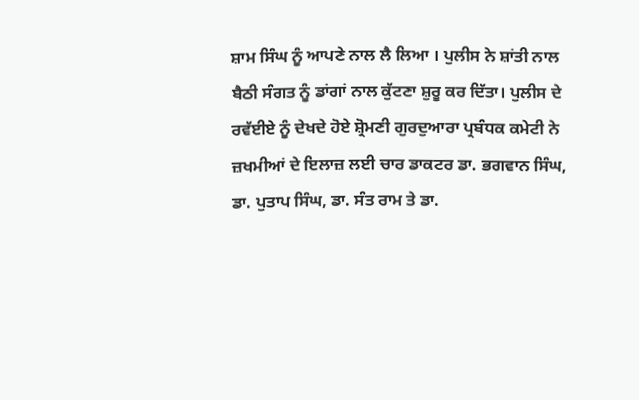ਸ਼ਾਮ ਸਿੰਘ ਨੂੰ ਆਪਣੇ ਨਾਲ ਲੈ ਲਿਆ । ਪੁਲੀਸ ਨੇ ਸ਼ਾਂਤੀ ਨਾਲ ਬੈਠੀ ਸੰਗਤ ਨੂੰ ਡਾਂਗਾਂ ਨਾਲ ਕੁੱਟਣਾ ਸ਼ੁਰੂ ਕਰ ਦਿੱਤਾ। ਪੁਲੀਸ ਦੇ ਰਵੱਈਏ ਨੂੰ ਦੇਖਦੇ ਹੋਏ ਸ਼੍ਰੋਮਣੀ ਗੁਰਦੁਆਰਾ ਪ੍ਰਬੰਧਕ ਕਮੇਟੀ ਨੇ ਜ਼ਖਮੀਆਂ ਦੇ ਇਲਾਜ਼ ਲਈ ਚਾਰ ਡਾਕਟਰ ਡਾ. ਭਗਵਾਨ ਸਿੰਘ, ਡਾ. ਪੁਤਾਪ ਸਿੰਘ, ਡਾ. ਸੰਤ ਰਾਮ ਤੇ ਡਾ.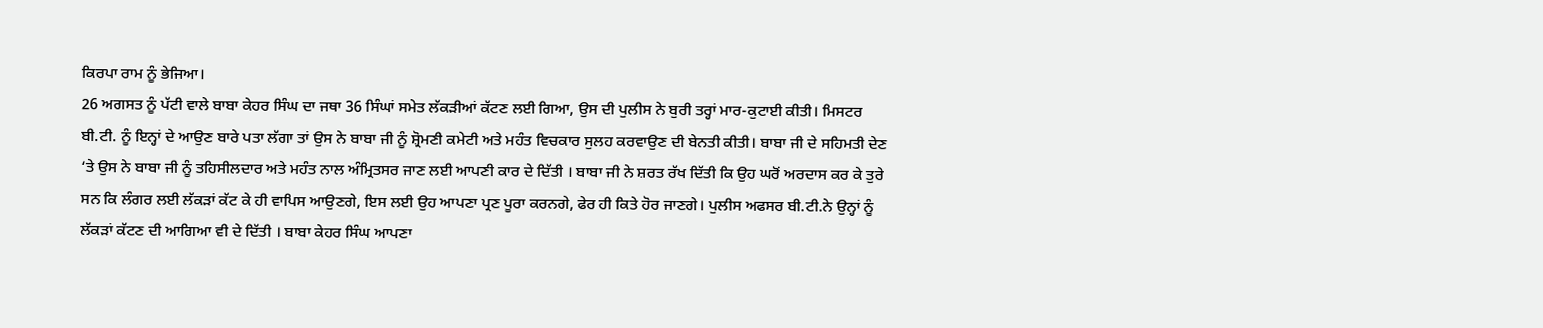ਕਿਰਪਾ ਰਾਮ ਨੂੰ ਭੇਜਿਆ।
26 ਅਗਸਤ ਨੂੰ ਪੱਟੀ ਵਾਲੇ ਬਾਬਾ ਕੇਹਰ ਸਿੰਘ ਦਾ ਜਥਾ 36 ਸਿੰਘਾਂ ਸਮੇਤ ਲੱਕੜੀਆਂ ਕੱਟਣ ਲਈ ਗਿਆ, ਉਸ ਦੀ ਪੁਲੀਸ ਨੇ ਬੁਰੀ ਤਰ੍ਹਾਂ ਮਾਰ-ਕੁਟਾਈ ਕੀਤੀ। ਮਿਸਟਰ ਬੀ.ਟੀ. ਨੂੰ ਇਨ੍ਹਾਂ ਦੇ ਆਉਣ ਬਾਰੇ ਪਤਾ ਲੱਗਾ ਤਾਂ ਉਸ ਨੇ ਬਾਬਾ ਜੀ ਨੂੰ ਸ਼੍ਰੋਮਣੀ ਕਮੇਟੀ ਅਤੇ ਮਹੰਤ ਵਿਚਕਾਰ ਸੁਲਹ ਕਰਵਾਉਣ ਦੀ ਬੇਨਤੀ ਕੀਤੀ। ਬਾਬਾ ਜੀ ਦੇ ਸਹਿਮਤੀ ਦੇਣ ‘ਤੇ ਉਸ ਨੇ ਬਾਬਾ ਜੀ ਨੂੰ ਤਹਿਸੀਲਦਾਰ ਅਤੇ ਮਹੰਤ ਨਾਲ ਅੰਮ੍ਰਿਤਸਰ ਜਾਣ ਲਈ ਆਪਣੀ ਕਾਰ ਦੇ ਦਿੱਤੀ । ਬਾਬਾ ਜੀ ਨੇ ਸ਼ਰਤ ਰੱਖ ਦਿੱਤੀ ਕਿ ਉਹ ਘਰੋਂ ਅਰਦਾਸ ਕਰ ਕੇ ਤੁਰੇ ਸਨ ਕਿ ਲੰਗਰ ਲਈ ਲੱਕੜਾਂ ਕੱਟ ਕੇ ਹੀ ਵਾਪਿਸ ਆਉਣਗੇ, ਇਸ ਲਈ ਉਹ ਆਪਣਾ ਪ੍ਰਣ ਪੂਰਾ ਕਰਨਗੇ, ਫੇਰ ਹੀ ਕਿਤੇ ਹੋਰ ਜਾਣਗੇ। ਪੁਲੀਸ ਅਫਸਰ ਬੀ.ਟੀ.ਨੇ ਉਨ੍ਹਾਂ ਨੂੰ ਲੱਕੜਾਂ ਕੱਟਣ ਦੀ ਆਗਿਆ ਵੀ ਦੇ ਦਿੱਤੀ । ਬਾਬਾ ਕੇਹਰ ਸਿੰਘ ਆਪਣਾ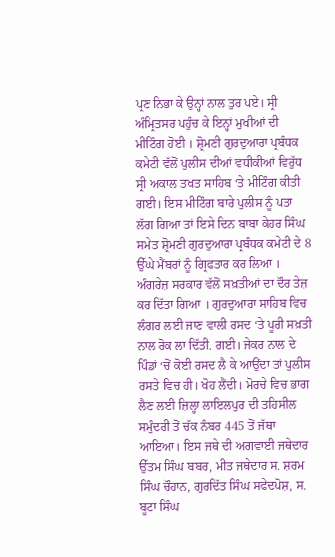ਪ੍ਰਣ ਨਿਭਾ ਕੇ ਉਨ੍ਹਾਂ ਨਾਲ ਤੁਰ ਪਏ। ਸ੍ਰੀ ਅੰਮ੍ਰਿਤਸਰ ਪਹੁੰਚ ਕੇ ਇਨ੍ਹਾਂ ਮੁਖੀਆਂ ਦੀ ਮੀਟਿੰਗ ਹੋਈ । ਸ਼੍ਰੋਮਣੀ ਗੁਰਦੁਆਰਾ ਪ੍ਰਬੰਧਕ ਕਮੇਟੀ ਵੱਲੋਂ ਪੁਲੀਸ ਦੀਆਂ ਵਧੀਕੀਆਂ ਵਿਰੁੱਧ ਸ੍ਰੀ ਅਕਾਲ ਤਖਤ ਸਾਹਿਬ ‘ਤੇ ਮੀਟਿੰਗ ਕੀਤੀ ਗਈ। ਇਸ ਮੀਟਿੰਗ ਬਾਰੇ ਪੁਲੀਸ ਨੂੰ ਪਤਾ ਲੱਗ ਗਿਆ ਤਾਂ ਇਸੇ ਦਿਨ ਬਾਬਾ ਕੇਹਰ ਸਿੰਘ ਸਮੇਤ ਸ਼੍ਰੋਮਣੀ ਗੁਰਦੁਆਰਾ ਪ੍ਰਬੰਧਕ ਕਮੇਟੀ ਦੇ 8 ਉੱਘੇ ਮੈਂਬਰਾਂ ਨੂੰ ਗ੍ਰਿਫਤਾਰ ਕਰ ਲਿਆ ।
ਅੰਗਰੇਜ਼ ਸਰਕਾਰ ਵੱਲੋਂ ਸਖ਼ਤੀਆਂ ਦਾ ਦੌਰ ਤੇਜ਼ ਕਰ ਦਿੱਤਾ ਗਿਆ । ਗੁਰਦੁਆਰਾ ਸਾਹਿਬ ਵਿਚ ਲੰਗਰ ਲਈ ਜਾਣ ਵਾਲੀ ਰਸਦ ‘ਤੇ ਪੂਰੀ ਸਖ਼ਤੀ ਨਾਲ ਰੋਕ ਲਾ ਦਿੱਤੀ. ਗਈ। ਜੇਕਰ ਨਾਲ ਦੇ ਪਿੰਡਾਂ ‘ਚੋਂ ਕੋਈ ਰਸਦ ਲੈ ਕੇ ਆਉਂਦਾ ਤਾਂ ਪੁਲੀਸ ਰਸਤੇ ਵਿਚ ਹੀ। ਖੋਹ ਲੈਂਦੀ। ਮੋਰਚੇ ਵਿਚ ਭਾਗ ਲੈਣ ਲਈ ਜ਼ਿਲ੍ਹਾ ਲਾਇਲਪੁਰ ਦੀ ਤਹਿਸੀਲ ਸਮੁੰਦਰੀ ਤੋਂ ਚੱਕ ਨੰਬਰ 445 ਤੋਂ ਜੱਥਾ ਆਇਆ। ਇਸ ਜਥੇ ਦੀ ਅਗਵਾਈ ਜਥੇਦਾਰ ਉੱਤਮ ਸਿੰਘ ਬਬਰ, ਮੀਤ ਜਥੇਦਾਰ ਸ. ਸ਼ਰਮ ਸਿੰਘ ਚੌਹਾਨ, ਗੁਰਦਿੱਤ ਸਿੰਘ ਸਫੇਦਪੋਸ਼, ਸ. ਬੂਟਾ ਸਿੰਘ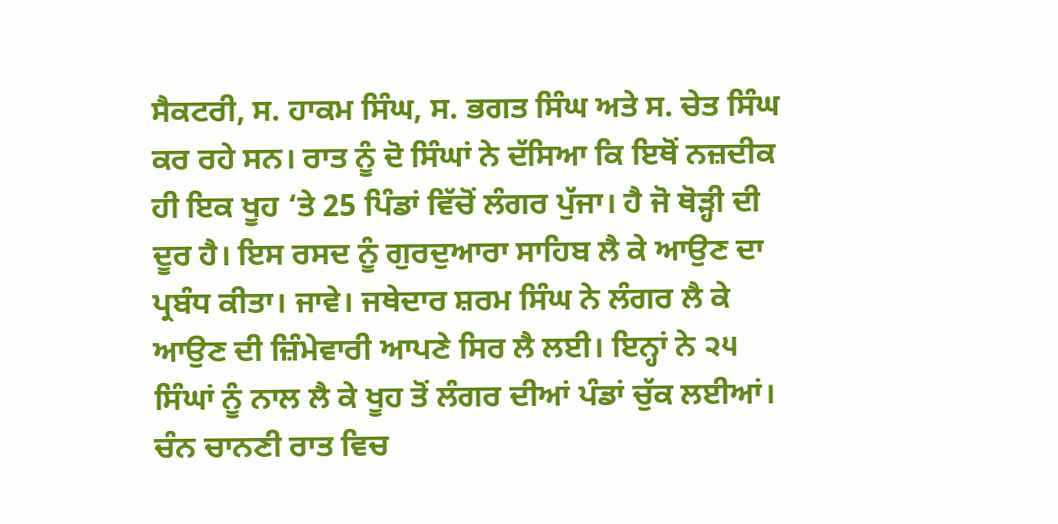ਸੈਕਟਰੀ, ਸ. ਹਾਕਮ ਸਿੰਘ, ਸ. ਭਗਤ ਸਿੰਘ ਅਤੇ ਸ. ਚੇਤ ਸਿੰਘ ਕਰ ਰਹੇ ਸਨ। ਰਾਤ ਨੂੰ ਦੋ ਸਿੰਘਾਂ ਨੇ ਦੱਸਿਆ ਕਿ ਇਥੋਂ ਨਜ਼ਦੀਕ ਹੀ ਇਕ ਖੂਹ ‘ਤੇ 25 ਪਿੰਡਾਂ ਵਿੱਚੋਂ ਲੰਗਰ ਪੁੱਜਾ। ਹੈ ਜੋ ਥੋੜ੍ਹੀ ਦੀ ਦੂਰ ਹੈ। ਇਸ ਰਸਦ ਨੂੰ ਗੁਰਦੁਆਰਾ ਸਾਹਿਬ ਲੈ ਕੇ ਆਉਣ ਦਾ ਪ੍ਰਬੰਧ ਕੀਤਾ। ਜਾਵੇ। ਜਥੇਦਾਰ ਸ਼ਰਮ ਸਿੰਘ ਨੇ ਲੰਗਰ ਲੈ ਕੇ ਆਉਣ ਦੀ ਜ਼ਿੰਮੇਵਾਰੀ ਆਪਣੇ ਸਿਰ ਲੈ ਲਈ। ਇਨ੍ਹਾਂ ਨੇ ੨੫ ਸਿੰਘਾਂ ਨੂੰ ਨਾਲ ਲੈ ਕੇ ਖੂਹ ਤੋਂ ਲੰਗਰ ਦੀਆਂ ਪੰਡਾਂ ਚੁੱਕ ਲਈਆਂ। ਚੰਨ ਚਾਨਣੀ ਰਾਤ ਵਿਚ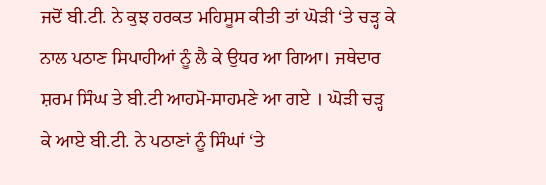ਜਦੋਂ ਬੀ.ਟੀ. ਨੇ ਕੁਝ ਹਰਕਤ ਮਹਿਸੂਸ ਕੀਤੀ ਤਾਂ ਘੋੜੀ ‘ਤੇ ਚੜ੍ਹ ਕੇ ਨਾਲ ਪਠਾਣ ਸਿਪਾਹੀਆਂ ਨੂੰ ਲੈ ਕੇ ਉਧਰ ਆ ਗਿਆ। ਜਥੇਦਾਰ ਸ਼ਰਮ ਸਿੰਘ ਤੇ ਬੀ.ਟੀ ਆਹਮੋ-ਸਾਹਮਣੇ ਆ ਗਏ । ਘੋੜੀ ਚੜ੍ਹ ਕੇ ਆਏ ਬੀ.ਟੀ. ਨੇ ਪਠਾਣਾਂ ਨੂੰ ਸਿੰਘਾਂ ‘ਤੇ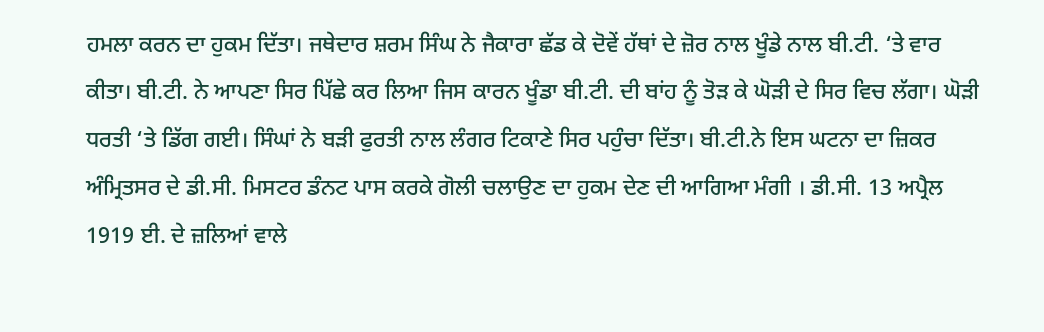ਹਮਲਾ ਕਰਨ ਦਾ ਹੁਕਮ ਦਿੱਤਾ। ਜਥੇਦਾਰ ਸ਼ਰਮ ਸਿੰਘ ਨੇ ਜੈਕਾਰਾ ਛੱਡ ਕੇ ਦੋਵੇਂ ਹੱਥਾਂ ਦੇ ਜ਼ੋਰ ਨਾਲ ਖੂੰਡੇ ਨਾਲ ਬੀ.ਟੀ. ‘ਤੇ ਵਾਰ ਕੀਤਾ। ਬੀ.ਟੀ. ਨੇ ਆਪਣਾ ਸਿਰ ਪਿੱਛੇ ਕਰ ਲਿਆ ਜਿਸ ਕਾਰਨ ਖੂੰਡਾ ਬੀ.ਟੀ. ਦੀ ਬਾਂਹ ਨੂੰ ਤੋੜ ਕੇ ਘੋੜੀ ਦੇ ਸਿਰ ਵਿਚ ਲੱਗਾ। ਘੋੜੀ ਧਰਤੀ ‘ਤੇ ਡਿੱਗ ਗਈ। ਸਿੰਘਾਂ ਨੇ ਬੜੀ ਫੁਰਤੀ ਨਾਲ ਲੰਗਰ ਟਿਕਾਣੇ ਸਿਰ ਪਹੁੰਚਾ ਦਿੱਤਾ। ਬੀ.ਟੀ.ਨੇ ਇਸ ਘਟਨਾ ਦਾ ਜ਼ਿਕਰ ਅੰਮ੍ਰਿਤਸਰ ਦੇ ਡੀ.ਸੀ. ਮਿਸਟਰ ਡੰਨਟ ਪਾਸ ਕਰਕੇ ਗੋਲੀ ਚਲਾਉਣ ਦਾ ਹੁਕਮ ਦੇਣ ਦੀ ਆਗਿਆ ਮੰਗੀ । ਡੀ.ਸੀ. 13 ਅਪ੍ਰੈਲ 1919 ਈ. ਦੇ ਜ਼ਲਿਆਂ ਵਾਲੇ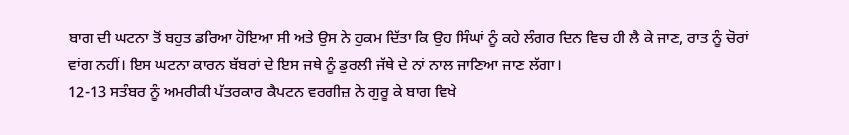ਬਾਗ ਦੀ ਘਟਨਾ ਤੋਂ ਬਹੁਤ ਡਰਿਆ ਹੋਇਆ ਸੀ ਅਤੇ ਉਸ ਨੇ ਹੁਕਮ ਦਿੱਤਾ ਕਿ ਉਹ ਸਿੰਘਾਂ ਨੂੰ ਕਹੇ ਲੰਗਰ ਦਿਨ ਵਿਚ ਹੀ ਲੈ ਕੇ ਜਾਣ, ਰਾਤ ਨੂੰ ਚੋਰਾਂ ਵਾਂਗ ਨਹੀਂ। ਇਸ ਘਟਨਾ ਕਾਰਨ ਬੱਬਰਾਂ ਦੇ ਇਸ ਜਥੇ ਨੂੰ ਡੁਰਲੀ ਜੱਥੇ ਦੇ ਨਾਂ ਨਾਲ ਜਾਣਿਆ ਜਾਣ ਲੱਗਾ।
12-13 ਸਤੰਬਰ ਨੂੰ ਅਮਰੀਕੀ ਪੱਤਰਕਾਰ ਕੈਪਟਨ ਵਰਗੀਜ਼ ਨੇ ਗੁਰੂ ਕੇ ਬਾਗ ਵਿਖੇ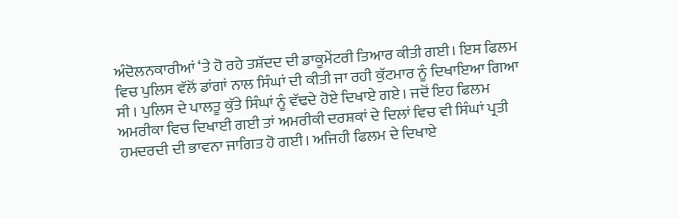ਅੰਦੋਲਨਕਾਰੀਆਂ ‘ਤੇ ਹੋ ਰਹੇ ਤਸ਼ੱਦਦ ਦੀ ਡਾਕੂਮੇਂਟਰੀ ਤਿਆਰ ਕੀਤੀ ਗਈ। ਇਸ ਫਿਲਮ ਵਿਚ ਪੁਲਿਸ ਵੱਲੋਂ ਡਾਂਗਾਂ ਨਾਲ ਸਿੰਘਾਂ ਦੀ ਕੀਤੀ ਜਾ ਰਹੀ ਕੁੱਟਮਾਰ ਨੂੰ ਦਿਖਾਇਆ ਗਿਆ ਸੀ । ਪੁਲਿਸ ਦੇ ਪਾਲਤੂ ਕੁੱਤੇ ਸਿੰਘਾਂ ਨੂੰ ਵੱਢਦੇ ਹੋਏ ਦਿਖਾਏ ਗਏ। ਜਦੋਂ ਇਹ ਫਿਲਮ ਅਮਰੀਕਾ ਵਿਚ ਦਿਖਾਈ ਗਈ ਤਾਂ ਅਮਰੀਕੀ ਦਰਸ਼ਕਾਂ ਦੇ ਦਿਲਾਂ ਵਿਚ ਵੀ ਸਿੰਘਾਂ ਪ੍ਰਤੀ ਹਮਦਰਦੀ ਦੀ ਭਾਵਨਾ ਜਾਗਿਤ ਹੋ ਗਈ। ਅਜਿਹੀ ਫਿਲਮ ਦੇ ਦਿਖਾਏ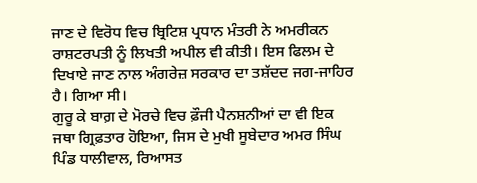ਜਾਣ ਦੇ ਵਿਰੋਧ ਵਿਚ ਬ੍ਰਿਟਿਸ਼ ਪ੍ਰਧਾਨ ਮੰਤਰੀ ਨੇ ਅਮਰੀਕਨ ਰਾਸ਼ਟਰਪਤੀ ਨੂੰ ਲਿਖਤੀ ਅਪੀਲ ਵੀ ਕੀਤੀ। ਇਸ ਫਿਲਮ ਦੇ ਦਿਖਾਏ ਜਾਣ ਨਾਲ ਅੰਗਰੇਜ਼ ਸਰਕਾਰ ਦਾ ਤਸ਼ੱਦਦ ਜਗ-ਜਾਹਿਰ ਹੈ। ਗਿਆ ਸੀ।
ਗੁਰੂ ਕੇ ਬਾਗ਼ ਦੇ ਮੋਰਚੇ ਵਿਚ ਫ਼ੌਜੀ ਪੈਨਸ਼ਨੀਆਂ ਦਾ ਵੀ ਇਕ ਜਥਾ ਗ੍ਰਿਫ਼ਤਾਰ ਹੋਇਆ, ਜਿਸ ਦੇ ਮੁਖੀ ਸੂਬੇਦਾਰ ਅਮਰ ਸਿੰਘ ਪਿੰਡ ਧਾਲੀਵਾਲ, ਰਿਆਸਤ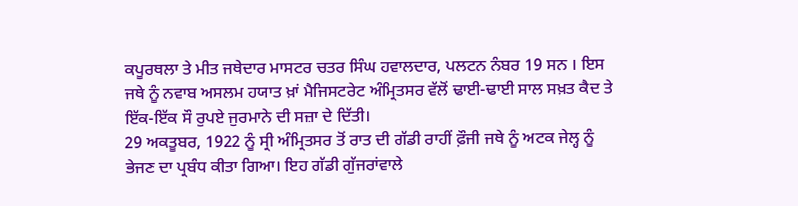ਕਪੂਰਥਲਾ ਤੇ ਮੀਤ ਜਥੇਦਾਰ ਮਾਸਟਰ ਚਤਰ ਸਿੰਘ ਹਵਾਲਦਾਰ, ਪਲਟਨ ਨੰਬਰ 19 ਸਨ । ਇਸ ਜਥੇ ਨੂੰ ਨਵਾਬ ਅਸਲਮ ਹਯਾਤ ਖ਼ਾਂ ਮੈਜਿਸਟਰੇਟ ਅੰਮ੍ਰਿਤਸਰ ਵੱਲੋਂ ਢਾਈ-ਢਾਈ ਸਾਲ ਸਖ਼ਤ ਕੈਦ ਤੇ ਇੱਕ-ਇੱਕ ਸੌ ਰੁਪਏ ਜੁਰਮਾਨੇ ਦੀ ਸਜ਼ਾ ਦੇ ਦਿੱਤੀ।
29 ਅਕਤੂਬਰ, 1922 ਨੂੰ ਸ੍ਰੀ ਅੰਮ੍ਰਿਤਸਰ ਤੋਂ ਰਾਤ ਦੀ ਗੱਡੀ ਰਾਹੀਂ ਫ਼ੌਜੀ ਜਥੇ ਨੂੰ ਅਟਕ ਜੇਲ੍ਹ ਨੂੰ ਭੇਜਣ ਦਾ ਪ੍ਰਬੰਧ ਕੀਤਾ ਗਿਆ। ਇਹ ਗੱਡੀ ਗੁੱਜਰਾਂਵਾਲੇ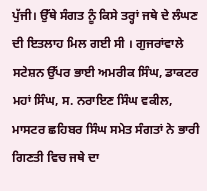ਪੁੱਜੀ। ਉੱਥੇ ਸੰਗਤ ਨੂੰ ਕਿਸੇ ਤਰ੍ਹਾਂ ਜਥੇ ਦੇ ਲੰਘਣ ਦੀ ਇਤਲਾਹ ਮਿਲ ਗਈ ਸੀ । ਗੁਜਰਾਂਵਾਲੇ ਸਟੇਸ਼ਨ ਉੱਪਰ ਭਾਈ ਅਮਰੀਕ ਸਿੰਘ, ਡਾਕਟਰ ਮਹਾਂ ਸਿੰਘ, ਸ. ਨਰਾਇਣ ਸਿੰਘ ਵਕੀਲ, ਮਾਸਟਰ ਛਹਿਬਰ ਸਿੰਘ ਸਮੇਤ ਸੰਗਤਾਂ ਨੇ ਭਾਰੀ ਗਿਣਤੀ ਵਿਚ ਜਥੇ ਦਾ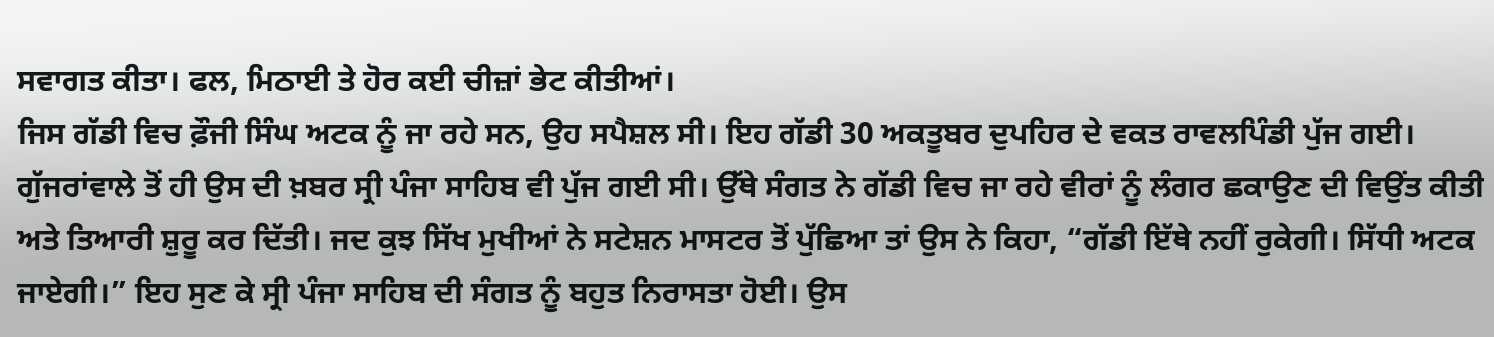ਸਵਾਗਤ ਕੀਤਾ। ਫਲ, ਮਿਠਾਈ ਤੇ ਹੋਰ ਕਈ ਚੀਜ਼ਾਂ ਭੇਟ ਕੀਤੀਆਂ।
ਜਿਸ ਗੱਡੀ ਵਿਚ ਫ਼ੌਜੀ ਸਿੰਘ ਅਟਕ ਨੂੰ ਜਾ ਰਹੇ ਸਨ, ਉਹ ਸਪੈਸ਼ਲ ਸੀ। ਇਹ ਗੱਡੀ 30 ਅਕਤੂਬਰ ਦੁਪਹਿਰ ਦੇ ਵਕਤ ਰਾਵਲਪਿੰਡੀ ਪੁੱਜ ਗਈ। ਗੁੱਜਰਾਂਵਾਲੇ ਤੋਂ ਹੀ ਉਸ ਦੀ ਖ਼ਬਰ ਸ੍ਰੀ ਪੰਜਾ ਸਾਹਿਬ ਵੀ ਪੁੱਜ ਗਈ ਸੀ। ਉੱਥੇ ਸੰਗਤ ਨੇ ਗੱਡੀ ਵਿਚ ਜਾ ਰਹੇ ਵੀਰਾਂ ਨੂੰ ਲੰਗਰ ਛਕਾਉਣ ਦੀ ਵਿਉਂਤ ਕੀਤੀ ਅਤੇ ਤਿਆਰੀ ਸ਼ੁਰੂ ਕਰ ਦਿੱਤੀ। ਜਦ ਕੁਝ ਸਿੱਖ ਮੁਖੀਆਂ ਨੇ ਸਟੇਸ਼ਨ ਮਾਸਟਰ ਤੋਂ ਪੁੱਛਿਆ ਤਾਂ ਉਸ ਨੇ ਕਿਹਾ, “ਗੱਡੀ ਇੱਥੇ ਨਹੀਂ ਰੁਕੇਗੀ। ਸਿੱਧੀ ਅਟਕ ਜਾਏਗੀ।” ਇਹ ਸੁਣ ਕੇ ਸ੍ਰੀ ਪੰਜਾ ਸਾਹਿਬ ਦੀ ਸੰਗਤ ਨੂੰ ਬਹੁਤ ਨਿਰਾਸਤਾ ਹੋਈ। ਉਸ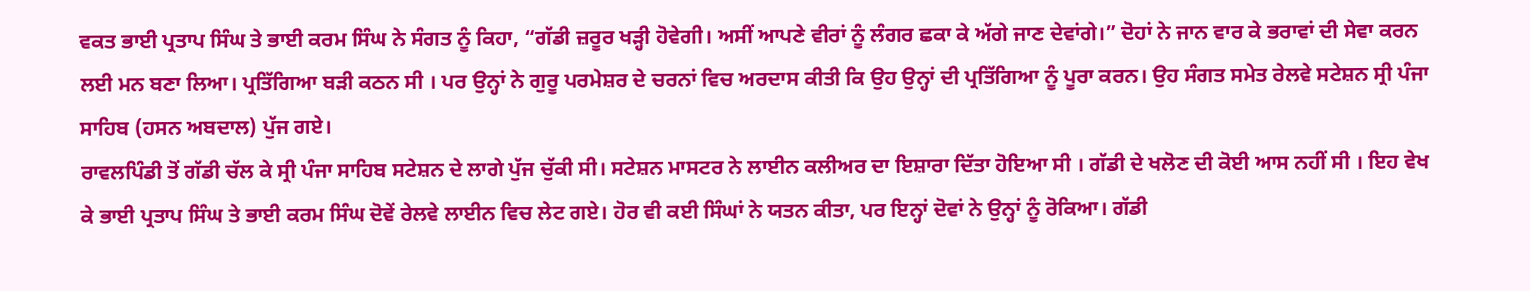ਵਕਤ ਭਾਈ ਪ੍ਰਤਾਪ ਸਿੰਘ ਤੇ ਭਾਈ ਕਰਮ ਸਿੰਘ ਨੇ ਸੰਗਤ ਨੂੰ ਕਿਹਾ, “ਗੱਡੀ ਜ਼ਰੂਰ ਖੜ੍ਹੀ ਹੋਵੇਗੀ। ਅਸੀਂ ਆਪਣੇ ਵੀਰਾਂ ਨੂੰ ਲੰਗਰ ਛਕਾ ਕੇ ਅੱਗੇ ਜਾਣ ਦੇਵਾਂਗੇ।” ਦੋਹਾਂ ਨੇ ਜਾਨ ਵਾਰ ਕੇ ਭਰਾਵਾਂ ਦੀ ਸੇਵਾ ਕਰਨ ਲਈ ਮਨ ਬਣਾ ਲਿਆ। ਪ੍ਰਤਿੱਗਿਆ ਬੜੀ ਕਠਨ ਸੀ । ਪਰ ਉਨ੍ਹਾਂ ਨੇ ਗੁਰੂ ਪਰਮੇਸ਼ਰ ਦੇ ਚਰਨਾਂ ਵਿਚ ਅਰਦਾਸ ਕੀਤੀ ਕਿ ਉਹ ਉਨ੍ਹਾਂ ਦੀ ਪ੍ਰਤਿੱਗਿਆ ਨੂੰ ਪੂਰਾ ਕਰਨ। ਉਹ ਸੰਗਤ ਸਮੇਤ ਰੇਲਵੇ ਸਟੇਸ਼ਨ ਸ੍ਰੀ ਪੰਜਾ ਸਾਹਿਬ (ਹਸਨ ਅਬਦਾਲ) ਪੁੱਜ ਗਏ।
ਰਾਵਲਪਿੰਡੀ ਤੋਂ ਗੱਡੀ ਚੱਲ ਕੇ ਸ੍ਰੀ ਪੰਜਾ ਸਾਹਿਬ ਸਟੇਸ਼ਨ ਦੇ ਲਾਗੇ ਪੁੱਜ ਚੁੱਕੀ ਸੀ। ਸਟੇਸ਼ਨ ਮਾਸਟਰ ਨੇ ਲਾਈਨ ਕਲੀਅਰ ਦਾ ਇਸ਼ਾਰਾ ਦਿੱਤਾ ਹੋਇਆ ਸੀ । ਗੱਡੀ ਦੇ ਖਲੋਣ ਦੀ ਕੋਈ ਆਸ ਨਹੀਂ ਸੀ । ਇਹ ਵੇਖ ਕੇ ਭਾਈ ਪ੍ਰਤਾਪ ਸਿੰਘ ਤੇ ਭਾਈ ਕਰਮ ਸਿੰਘ ਦੋਵੇਂ ਰੇਲਵੇ ਲਾਈਨ ਵਿਚ ਲੇਟ ਗਏ। ਹੋਰ ਵੀ ਕਈ ਸਿੰਘਾਂ ਨੇ ਯਤਨ ਕੀਤਾ, ਪਰ ਇਨ੍ਹਾਂ ਦੋਵਾਂ ਨੇ ਉਨ੍ਹਾਂ ਨੂੰ ਰੋਕਿਆ। ਗੱਡੀ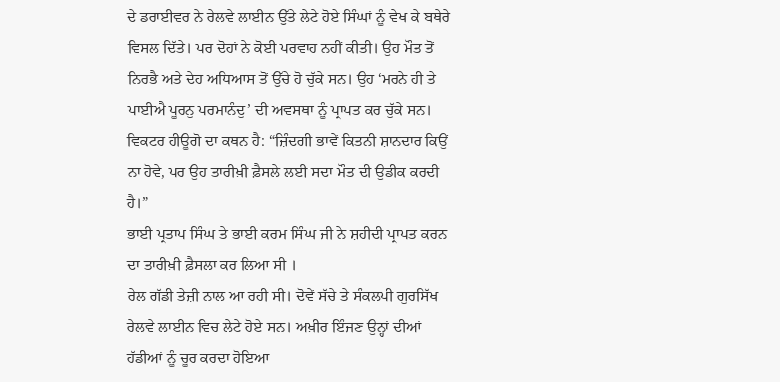ਦੇ ਡਰਾਈਵਰ ਨੇ ਰੇਲਵੇ ਲਾਈਨ ਉੱਤੇ ਲੇਟੇ ਹੋਏ ਸਿੰਘਾਂ ਨੂੰ ਵੇਖ ਕੇ ਬਥੇਰੇ ਵਿਸਲ ਦਿੱਤੇ। ਪਰ ਦੋਹਾਂ ਨੇ ਕੋਈ ਪਰਵਾਹ ਨਹੀਂ ਕੀਤੀ। ਉਹ ਮੌਤ ਤੋਂ ਨਿਰਭੈ ਅਤੇ ਦੇਹ ਅਧਿਆਸ ਤੋਂ ਉੱਚੇ ਹੋ ਚੁੱਕੇ ਸਨ। ਉਹ ‘ਮਰਨੇ ਹੀ ਤੇ ਪਾਈਐ ਪੂਰਨੁ ਪਰਮਾਨੰਦੁ’ ਦੀ ਅਵਸਥਾ ਨੂੰ ਪ੍ਰਾਪਤ ਕਰ ਚੁੱਕੇ ਸਨ।
ਵਿਕਟਰ ਹੀਊਗੋ ਦਾ ਕਥਨ ਹੈ: “ਜ਼ਿੰਦਗੀ ਭਾਵੇਂ ਕਿਤਨੀ ਸ਼ਾਨਦਾਰ ਕਿਉਂ ਨਾ ਹੋਵੇ, ਪਰ ਉਹ ਤਾਰੀਖ਼ੀ ਫ਼ੈਸਲੇ ਲਈ ਸਦਾ ਮੌਤ ਦੀ ਉਡੀਕ ਕਰਦੀ ਹੈ।”
ਭਾਈ ਪ੍ਰਤਾਪ ਸਿੰਘ ਤੇ ਭਾਈ ਕਰਮ ਸਿੰਘ ਜੀ ਨੇ ਸ਼ਹੀਦੀ ਪ੍ਰਾਪਤ ਕਰਨ ਦਾ ਤਾਰੀਖ਼ੀ ਫ਼ੈਸਲਾ ਕਰ ਲਿਆ ਸੀ ।
ਰੇਲ ਗੱਡੀ ਤੇਜ਼ੀ ਨਾਲ ਆ ਰਹੀ ਸੀ। ਦੋਵੇਂ ਸੱਚੇ ਤੇ ਸੰਕਲਪੀ ਗੁਰਸਿੱਖ ਰੇਲਵੇ ਲਾਈਨ ਵਿਚ ਲੇਟੇ ਹੋਏ ਸਨ। ਅਖ਼ੀਰ ਇੰਜਣ ਉਨ੍ਹਾਂ ਦੀਆਂ ਹੱਡੀਆਂ ਨੂੰ ਚੂਰ ਕਰਦਾ ਹੋਇਆ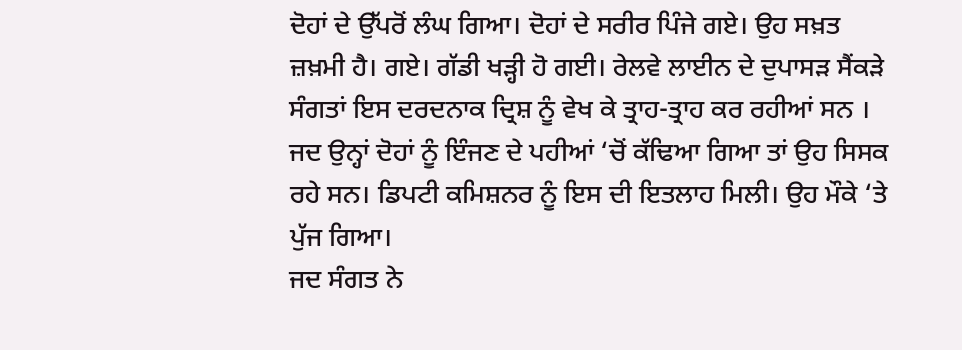ਦੋਹਾਂ ਦੇ ਉੱਪਰੋਂ ਲੰਘ ਗਿਆ। ਦੋਹਾਂ ਦੇ ਸਰੀਰ ਪਿੰਜੇ ਗਏ। ਉਹ ਸਖ਼ਤ ਜ਼ਖ਼ਮੀ ਹੈ। ਗਏ। ਗੱਡੀ ਖੜ੍ਹੀ ਹੋ ਗਈ। ਰੇਲਵੇ ਲਾਈਨ ਦੇ ਦੁਪਾਸੜ ਸੈਂਕੜੇ ਸੰਗਤਾਂ ਇਸ ਦਰਦਨਾਕ ਦ੍ਰਿਸ਼ ਨੂੰ ਵੇਖ ਕੇ ਤ੍ਰਾਹ-ਤ੍ਰਾਹ ਕਰ ਰਹੀਆਂ ਸਨ । ਜਦ ਉਨ੍ਹਾਂ ਦੋਹਾਂ ਨੂੰ ਇੰਜਣ ਦੇ ਪਹੀਆਂ ‘ਚੋਂ ਕੱਢਿਆ ਗਿਆ ਤਾਂ ਉਹ ਸਿਸਕ ਰਹੇ ਸਨ। ਡਿਪਟੀ ਕਮਿਸ਼ਨਰ ਨੂੰ ਇਸ ਦੀ ਇਤਲਾਹ ਮਿਲੀ। ਉਹ ਮੌਕੇ ‘ਤੇ ਪੁੱਜ ਗਿਆ।
ਜਦ ਸੰਗਤ ਨੇ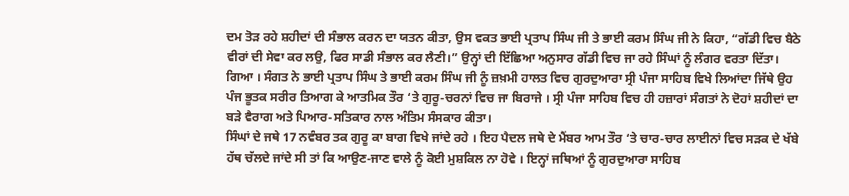ਦਮ ਤੋੜ ਰਹੇ ਸ਼ਹੀਦਾਂ ਦੀ ਸੰਭਾਲ ਕਰਨ ਦਾ ਯਤਨ ਕੀਤਾ, ਉਸ ਵਕਤ ਭਾਈ ਪ੍ਰਤਾਪ ਸਿੰਘ ਜੀ ਤੇ ਭਾਈ ਕਰਮ ਸਿੰਘ ਜੀ ਨੇ ਕਿਹਾ, “ਗੱਡੀ ਵਿਚ ਬੈਠੇ ਵੀਰਾਂ ਦੀ ਸੇਵਾ ਕਰ ਲਉ, ਫਿਰ ਸਾਡੀ ਸੰਭਾਲ ਕਰ ਲੈਣੀ।” ਉਨ੍ਹਾਂ ਦੀ ਇੱਛਿਆ ਅਨੁਸਾਰ ਗੱਡੀ ਵਿਚ ਜਾ ਰਹੇ ਸਿੰਘਾਂ ਨੂੰ ਲੰਗਰ ਵਰਤਾ ਦਿੱਤਾ।
ਗਿਆ । ਸੰਗਤ ਨੇ ਭਾਈ ਪ੍ਰਤਾਪ ਸਿੰਘ ਤੇ ਭਾਈ ਕਰਮ ਸਿੰਘ ਜੀ ਨੂੰ ਜ਼ਖ਼ਮੀ ਹਾਲਤ ਵਿਚ ਗੁਰਦੁਆਰਾ ਸ੍ਰੀ ਪੰਜਾ ਸਾਹਿਬ ਵਿਖੇ ਲਿਆਂਦਾ ਜਿੱਥੇ ਉਹ ਪੰਜ ਭੂਤਕ ਸਰੀਰ ਤਿਆਗ ਕੇ ਆਤਮਿਕ ਤੌਰ ‘ਤੇ ਗੁਰੂ-ਚਰਨਾਂ ਵਿਚ ਜਾ ਬਿਰਾਜੇ । ਸ੍ਰੀ ਪੰਜਾ ਸਾਹਿਬ ਵਿਚ ਹੀ ਹਜ਼ਾਰਾਂ ਸੰਗਤਾਂ ਨੇ ਦੋਹਾਂ ਸ਼ਹੀਦਾਂ ਦਾ ਬੜੇ ਵੈਰਾਗ ਅਤੇ ਪਿਆਰ-ਸਤਿਕਾਰ ਨਾਲ ਅੰਤਿਮ ਸੰਸਕਾਰ ਕੀਤਾ।
ਸਿੰਘਾਂ ਦੇ ਜਥੇ 17 ਨਵੰਬਰ ਤਕ ਗੁਰੂ ਕਾ ਬਾਗ ਵਿਖੇ ਜਾਂਦੇ ਰਹੇ । ਇਹ ਪੈਦਲ ਜਥੇ ਦੇ ਮੈਂਬਰ ਆਮ ਤੌਰ ‘ਤੇ ਚਾਰ-ਚਾਰ ਲਾਈਨਾਂ ਵਿਚ ਸੜਕ ਦੇ ਖੱਬੇ ਹੱਥ ਚੱਲਦੇ ਜਾਂਦੇ ਸੀ ਤਾਂ ਕਿ ਆਉਣ-ਜਾਣ ਵਾਲੇ ਨੂੰ ਕੋਈ ਮੁਸ਼ਕਿਲ ਨਾ ਹੋਵੇ । ਇਨ੍ਹਾਂ ਜਥਿਆਂ ਨੂੰ ਗੁਰਦੁਆਰਾ ਸਾਹਿਬ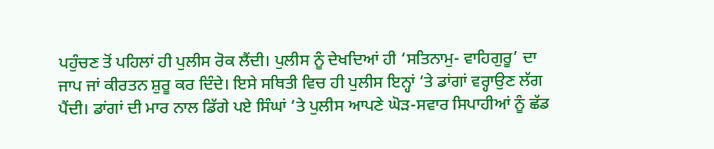ਪਹੁੰਚਣ ਤੋਂ ਪਹਿਲਾਂ ਹੀ ਪੁਲੀਸ ਰੋਕ ਲੈਂਦੀ। ਪੁਲੀਸ ਨੂੰ ਦੇਖਦਿਆਂ ਹੀ ‘ਸਤਿਨਾਮੁ- ਵਾਹਿਗੁਰੂ’ ਦਾ ਜਾਪ ਜਾਂ ਕੀਰਤਨ ਸ਼ੁਰੂ ਕਰ ਦਿੰਦੇ। ਇਸੇ ਸਥਿਤੀ ਵਿਚ ਹੀ ਪੁਲੀਸ ਇਨ੍ਹਾਂ ‘ਤੇ ਡਾਂਗਾਂ ਵਰ੍ਹਾਉਣ ਲੱਗ ਪੈਂਦੀ। ਡਾਂਗਾਂ ਦੀ ਮਾਰ ਨਾਲ ਡਿੱਗੇ ਪਏ ਸਿੰਘਾਂ ‘ਤੇ ਪੁਲੀਸ ਆਪਣੇ ਘੋੜ-ਸਵਾਰ ਸਿਪਾਹੀਆਂ ਨੂੰ ਛੱਡ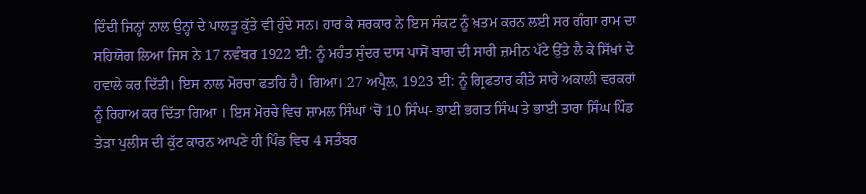ਦਿੰਦੀ ਜਿਨ੍ਹਾਂ ਨਾਲ ਉਨ੍ਹਾਂ ਦੇ ਪਾਲਤੂ ਕੁੱਤੇ ਵੀ ਹੁੰਦੇ ਸਨ। ਹਾਰ ਕੇ ਸਰਕਾਰ ਨੇ ਇਸ ਸੰਕਟ ਨੂੰ ਖ਼ਤਮ ਕਰਨ ਲਈ ਸਰ ਗੰਗਾ ਰਾਮ ਦਾ ਸਹਿਯੋਗ ਲਿਆ ਜਿਸ ਨੇ 17 ਨਵੰਬਰ 1922 ਈ: ਨੂੰ ਮਹੰਤ ਸੁੰਦਰ ਦਾਸ ਪਾਸੋਂ ਬਾਗ ਦੀ ਸਾਰੀ ਜ਼ਮੀਨ ਪੱਟੇ ਉੱਤੇ ਲੈ ਕੇ ਸਿੱਖਾਂ ਦੇ ਹਵਾਲੇ ਕਰ ਦਿੱਤੀ। ਇਸ ਨਾਲ ਮੋਰਚਾ ਫਤਹਿ ਹੈ। ਗਿਆ। 27 ਅਪ੍ਰੈਲ, 1923 ਈ: ਨੂੰ ਗ੍ਰਿਫਤਾਰ ਕੀਤੇ ਸਾਰੇ ਅਕਾਲੀ ਵਰਕਰਾਂ ਨੂੰ ਰਿਹਾਅ ਕਰ ਦਿੱਤਾ ਗਿਆ । ਇਸ ਮੋਰਚੇ ਵਿਚ ਸ਼ਾਮਲ ਸਿੰਘਾਂ ‘ਚੋਂ 10 ਸਿੰਘ- ਭਾਈ ਭਗਤ ਸਿੰਘ ਤੇ ਭਾਈ ਤਾਰਾ ਸਿੰਘ ਪਿੰਡ ਤੇੜਾ ਪੁਲੀਸ ਦੀ ਕੁੱਟ ਕਾਰਨ ਆਪਣੇ ਹੀ ਪਿੰਡ ਵਿਚ 4 ਸਤੰਬਰ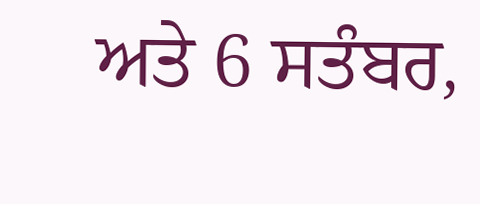ਅਤੇ 6 ਸਤੰਬਰ,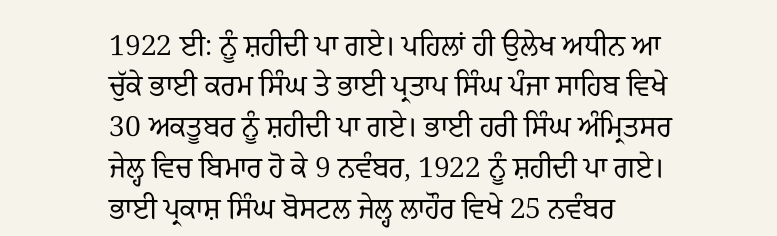1922 ਈ: ਨੂੰ ਸ਼ਹੀਦੀ ਪਾ ਗਏ। ਪਹਿਲਾਂ ਹੀ ਉਲੇਖ ਅਧੀਨ ਆ ਚੁੱਕੇ ਭਾਈ ਕਰਮ ਸਿੰਘ ਤੇ ਭਾਈ ਪ੍ਰਤਾਪ ਸਿੰਘ ਪੰਜਾ ਸਾਹਿਬ ਵਿਖੇ 30 ਅਕਤੂਬਰ ਨੂੰ ਸ਼ਹੀਦੀ ਪਾ ਗਏ। ਭਾਈ ਹਰੀ ਸਿੰਘ ਅੰਮ੍ਰਿਤਸਰ ਜੇਲ੍ਹ ਵਿਚ ਬਿਮਾਰ ਹੋ ਕੇ 9 ਨਵੰਬਰ, 1922 ਨੂੰ ਸ਼ਹੀਦੀ ਪਾ ਗਏ। ਭਾਈ ਪ੍ਰਕਾਸ਼ ਸਿੰਘ ਬੋਸਟਲ ਜੇਲ੍ਹ ਲਾਹੌਰ ਵਿਖੇ 25 ਨਵੰਬਰ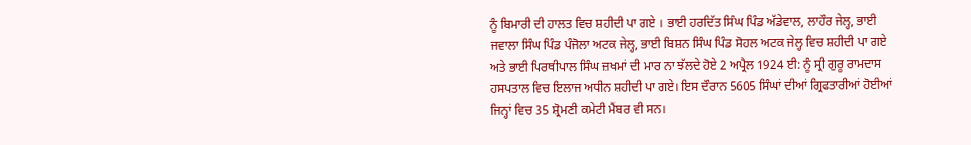ਨੂੰ ਬਿਮਾਰੀ ਦੀ ਹਾਲਤ ਵਿਚ ਸ਼ਹੀਦੀ ਪਾ ਗਏ । ਭਾਈ ਹਰਦਿੱਤ ਸਿੰਘ ਪਿੰਡ ਅੱਡੇਵਾਲ, ਲਾਹੌਰ ਜੇਲ੍ਹ, ਭਾਈ ਜਵਾਲਾ ਸਿੰਘ ਪਿੰਡ ਪੰਜੋਲਾ ਅਟਕ ਜੇਲ੍ਹ, ਭਾਈ ਬਿਸ਼ਨ ਸਿੰਘ ਪਿੰਡ ਸੋਹਲ ਅਟਕ ਜੇਲ੍ਹ ਵਿਚ ਸ਼ਹੀਦੀ ਪਾ ਗਏ ਅਤੇ ਭਾਈ ਪਿਰਥੀਪਾਲ ਸਿੰਘ ਜ਼ਖਮਾਂ ਦੀ ਮਾਰ ਨਾ ਝੱਲਦੇ ਹੋਏ 2 ਅਪ੍ਰੈਲ 1924 ਈ: ਨੂੰ ਸ੍ਰੀ ਗੁਰੂ ਰਾਮਦਾਸ ਹਸਪਤਾਲ ਵਿਚ ਇਲਾਜ ਅਧੀਨ ਸ਼ਹੀਦੀ ਪਾ ਗਏ। ਇਸ ਦੌਰਾਨ 5605 ਸਿੰਘਾਂ ਦੀਆਂ ਗ੍ਰਿਫਤਾਰੀਆਂ ਹੋਈਆਂ ਜਿਨ੍ਹਾਂ ਵਿਚ 35 ਸ਼੍ਰੋਮਣੀ ਕਮੇਟੀ ਮੈਂਬਰ ਵੀ ਸਨ।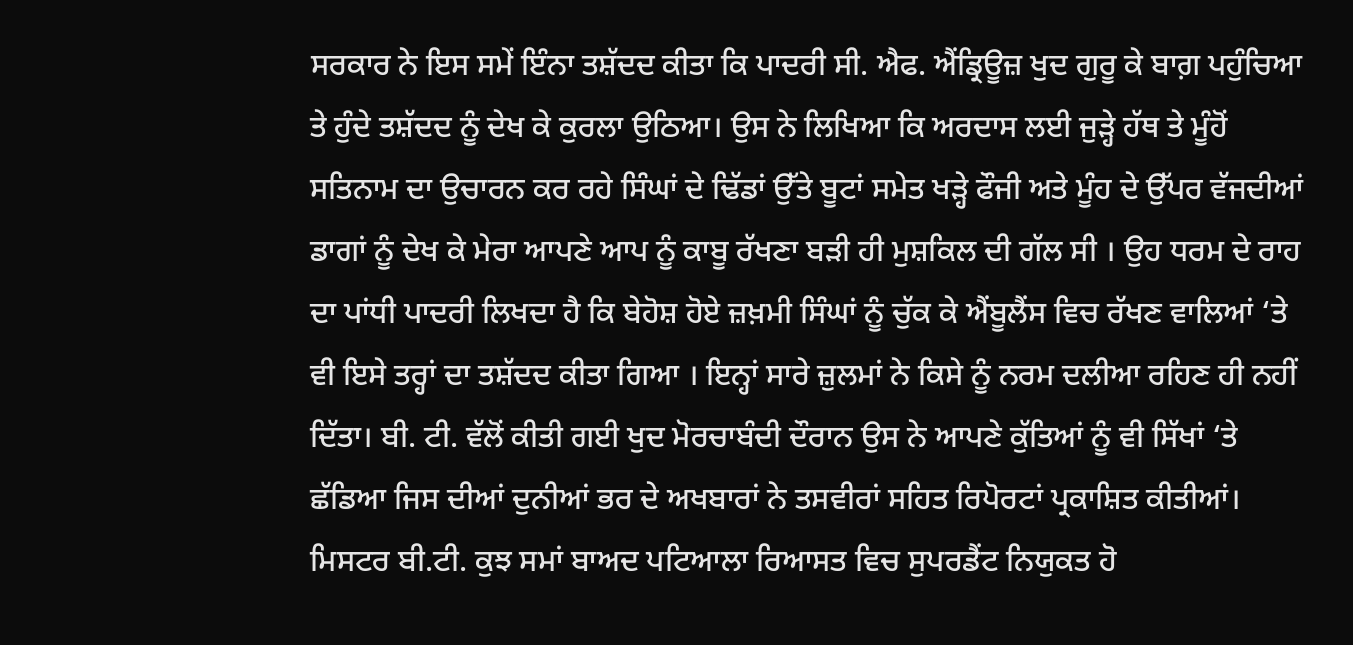ਸਰਕਾਰ ਨੇ ਇਸ ਸਮੇਂ ਇੰਨਾ ਤਸ਼ੱਦਦ ਕੀਤਾ ਕਿ ਪਾਦਰੀ ਸੀ. ਐਫ. ਐਂਡ੍ਰਿਊਜ਼ ਖੁਦ ਗੁਰੂ ਕੇ ਬਾਗ਼ ਪਹੁੰਚਿਆ ਤੇ ਹੁੰਦੇ ਤਸ਼ੱਦਦ ਨੂੰ ਦੇਖ ਕੇ ਕੁਰਲਾ ਉਠਿਆ। ਉਸ ਨੇ ਲਿਖਿਆ ਕਿ ਅਰਦਾਸ ਲਈ ਜੁੜ੍ਹੇ ਹੱਥ ਤੇ ਮੂੰਹੋਂ ਸਤਿਨਾਮ ਦਾ ਉਚਾਰਨ ਕਰ ਰਹੇ ਸਿੰਘਾਂ ਦੇ ਢਿੱਡਾਂ ਉੱਤੇ ਬੂਟਾਂ ਸਮੇਤ ਖੜ੍ਹੇ ਫੌਜੀ ਅਤੇ ਮੂੰਹ ਦੇ ਉੱਪਰ ਵੱਜਦੀਆਂ ਡਾਗਾਂ ਨੂੰ ਦੇਖ ਕੇ ਮੇਰਾ ਆਪਣੇ ਆਪ ਨੂੰ ਕਾਬੂ ਰੱਖਣਾ ਬੜੀ ਹੀ ਮੁਸ਼ਕਿਲ ਦੀ ਗੱਲ ਸੀ । ਉਹ ਧਰਮ ਦੇ ਰਾਹ ਦਾ ਪਾਂਧੀ ਪਾਦਰੀ ਲਿਖਦਾ ਹੈ ਕਿ ਬੇਹੋਸ਼ ਹੋਏ ਜ਼ਖ਼ਮੀ ਸਿੰਘਾਂ ਨੂੰ ਚੁੱਕ ਕੇ ਐਂਬੂਲੈਂਸ ਵਿਚ ਰੱਖਣ ਵਾਲਿਆਂ ‘ਤੇ ਵੀ ਇਸੇ ਤਰ੍ਹਾਂ ਦਾ ਤਸ਼ੱਦਦ ਕੀਤਾ ਗਿਆ । ਇਨ੍ਹਾਂ ਸਾਰੇ ਜ਼ੁਲਮਾਂ ਨੇ ਕਿਸੇ ਨੂੰ ਨਰਮ ਦਲੀਆ ਰਹਿਣ ਹੀ ਨਹੀਂ ਦਿੱਤਾ। ਬੀ. ਟੀ. ਵੱਲੋਂ ਕੀਤੀ ਗਈ ਖੁਦ ਮੋਰਚਾਬੰਦੀ ਦੌਰਾਨ ਉਸ ਨੇ ਆਪਣੇ ਕੁੱਤਿਆਂ ਨੂੰ ਵੀ ਸਿੱਖਾਂ ‘ਤੇ ਛੱਡਿਆ ਜਿਸ ਦੀਆਂ ਦੁਨੀਆਂ ਭਰ ਦੇ ਅਖਬਾਰਾਂ ਨੇ ਤਸਵੀਰਾਂ ਸਹਿਤ ਰਿਪੋਰਟਾਂ ਪ੍ਰਕਾਸ਼ਿਤ ਕੀਤੀਆਂ।
ਮਿਸਟਰ ਬੀ.ਟੀ. ਕੁਝ ਸਮਾਂ ਬਾਅਦ ਪਟਿਆਲਾ ਰਿਆਸਤ ਵਿਚ ਸੁਪਰਡੈਂਟ ਨਿਯੁਕਤ ਹੋ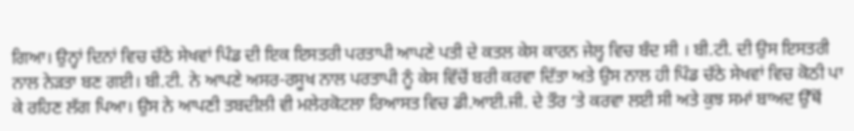ਗਿਆ। ਉਨ੍ਹਾਂ ਦਿਨਾਂ ਵਿਚ ਚੱਠੇ ਸੇਖਵਾਂ ਪਿੰਡ ਦੀ ਇਕ ਇਸਤਰੀ ਪਰਤਾਪੀ ਆਪਣੇ ਪਤੀ ਦੇ ਕਤਲ ਕੇਸ ਕਾਰਨ ਜੇਲ੍ਹ ਵਿਚ ਬੰਦ ਸੀ । ਬੀ.ਟੀ. ਦੀ ਉਸ ਇਸਤਰੀ ਨਾਲ ਨੇੜਤਾ ਬਣ ਗਈ। ਬੀ.ਟੀ. ਨੇ ਆਪਣੇ ਅਸਰ-ਰਸੂਖ ਨਾਲ ਪਰਤਾਪੀ ਨੂੰ ਕੇਸ ਵਿੱਚੋਂ ਬਰੀ ਕਰਵਾ ਦਿੱਤਾ ਅਤੇ ਉਸ ਨਾਲ ਹੀ ਪਿੰਡ ਚੱਠੇ ਸੇਖਵਾਂ ਵਿਚ ਕੋਠੀ ਪਾ ਕੇ ਰਹਿਣ ਲੱਗ ਪਿਆ। ਉਸ ਨੇ ਆਪਣੀ ਤਬਦੀਲੀ ਵੀ ਮਲੇਰਕੋਟਲਾ ਰਿਆਸਤ ਵਿਚ ਡੀ.ਆਈ.ਜੀ. ਦੇ ਤੌਰ ‘ਤੇ ਕਰਵਾ ਲਈ ਸੀ ਅਤੇ ਕੁਝ ਸਮਾਂ ਬਾਅਦ ਉੱਥੋਂ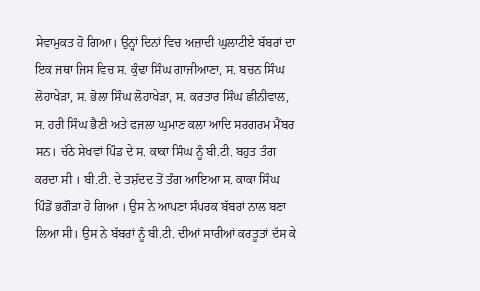ਸੇਵਾਮੁਕਤ ਹੋ ਗਿਆ। ਉਨ੍ਹਾਂ ਦਿਨਾਂ ਵਿਚ ਅਜ਼ਾਦੀ ਘੁਲਾਟੀਏ ਬੱਬਰਾਂ ਦਾ ਇਕ ਜਥਾ ਜਿਸ ਵਿਚ ਸ. ਕੁੰਢਾ ਸਿੰਘ ਗਾਜੀਆਣਾ, ਸ. ਬਚਨ ਸਿੰਘ ਲੋਹਾਖੇੜਾ, ਸ. ਭੋਲਾ ਸਿੰਘ ਲੋਹਾਖੇੜਾ, ਸ. ਕਰਤਾਰ ਸਿੰਘ ਛੀਨੀਵਾਲ, ਸ. ਹਰੀ ਸਿੰਘ ਭੈਣੀ ਅਤੇ ਫਜਲਾ ਘੁਮਾਣ ਕਲਾ ਆਦਿ ਸਰਗਰਮ ਮੈਂਬਰ ਸਨ। ਚੱਠੇ ਸੇਖਵਾਂ ਪਿੰਡ ਦੇ ਸ. ਕਾਕਾ ਸਿੰਘ ਨੂੰ ਬੀ.ਟੀ. ਬਹੁਤ ਤੰਗ ਕਰਦਾ ਸੀ । ਬੀ.ਟੀ. ਦੇ ਤਸ਼ੱਦਦ ਤੋਂ ਤੰਗ ਆਇਆ ਸ. ਕਾਕਾ ਸਿੰਘ ਪਿੰਡੋਂ ਭਗੌੜਾ ਹੋ ਗਿਆ । ਉਸ ਨੇ ਆਪਣਾ ਸੰਪਰਕ ਬੱਬਰਾਂ ਨਾਲ ਬਣਾ ਲਿਆ ਸੀ। ਉਸ ਨੇ ਬੱਬਰਾਂ ਨੂੰ ਬੀ.ਟੀ. ਦੀਆਂ ਸਾਰੀਆਂ ਕਰਤੂਤਾਂ ਦੱਸ ਕੇ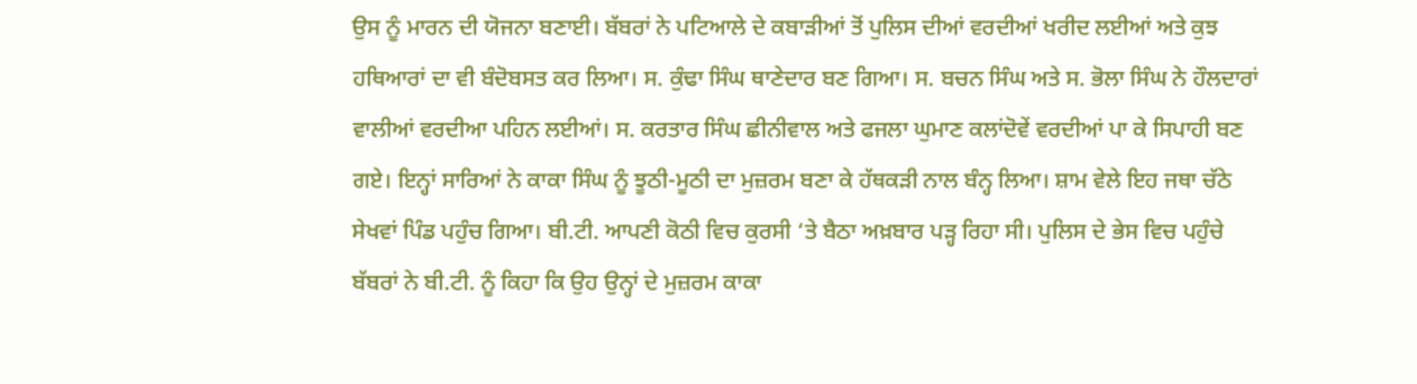ਉਸ ਨੂੰ ਮਾਰਨ ਦੀ ਯੋਜਨਾ ਬਣਾਈ। ਬੱਬਰਾਂ ਨੇ ਪਟਿਆਲੇ ਦੇ ਕਬਾੜੀਆਂ ਤੋਂ ਪੁਲਿਸ ਦੀਆਂ ਵਰਦੀਆਂ ਖਰੀਦ ਲਈਆਂ ਅਤੇ ਕੁਝ ਹਥਿਆਰਾਂ ਦਾ ਵੀ ਬੰਦੋਬਸਤ ਕਰ ਲਿਆ। ਸ. ਕੁੰਢਾ ਸਿੰਘ ਥਾਣੇਦਾਰ ਬਣ ਗਿਆ। ਸ. ਬਚਨ ਸਿੰਘ ਅਤੇ ਸ. ਭੋਲਾ ਸਿੰਘ ਨੇ ਹੌਲਦਾਰਾਂ ਵਾਲੀਆਂ ਵਰਦੀਆ ਪਹਿਨ ਲਈਆਂ। ਸ. ਕਰਤਾਰ ਸਿੰਘ ਛੀਨੀਵਾਲ ਅਤੇ ਫਜਲਾ ਘੁਮਾਣ ਕਲਾਂਦੋਵੇਂ ਵਰਦੀਆਂ ਪਾ ਕੇ ਸਿਪਾਹੀ ਬਣ ਗਏ। ਇਨ੍ਹਾਂ ਸਾਰਿਆਂ ਨੇ ਕਾਕਾ ਸਿੰਘ ਨੂੰ ਝੂਠੀ-ਮੂਠੀ ਦਾ ਮੁਜ਼ਰਮ ਬਣਾ ਕੇ ਹੱਥਕੜੀ ਨਾਲ ਬੰਨ੍ਹ ਲਿਆ। ਸ਼ਾਮ ਵੇਲੇ ਇਹ ਜਥਾ ਚੱਠੇ ਸੇਖਵਾਂ ਪਿੰਡ ਪਹੁੰਚ ਗਿਆ। ਬੀ.ਟੀ. ਆਪਣੀ ਕੋਠੀ ਵਿਚ ਕੁਰਸੀ ‘ਤੇ ਬੈਠਾ ਅਖ਼ਬਾਰ ਪੜ੍ਹ ਰਿਹਾ ਸੀ। ਪੁਲਿਸ ਦੇ ਭੇਸ ਵਿਚ ਪਹੁੰਚੇ ਬੱਬਰਾਂ ਨੇ ਬੀ.ਟੀ. ਨੂੰ ਕਿਹਾ ਕਿ ਉਹ ਉਨ੍ਹਾਂ ਦੇ ਮੁਜ਼ਰਮ ਕਾਕਾ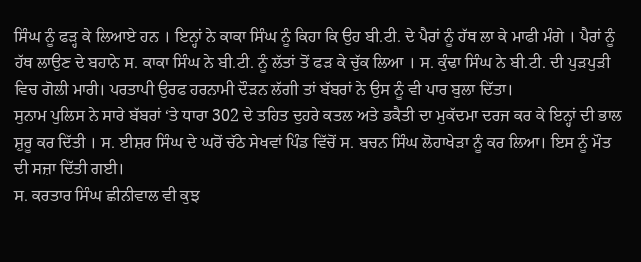ਸਿੰਘ ਨੂੰ ਫੜ੍ਹ ਕੇ ਲਿਆਏ ਹਨ । ਇਨ੍ਹਾਂ ਨੇ ਕਾਕਾ ਸਿੰਘ ਨੂੰ ਕਿਹਾ ਕਿ ਉਹ ਬੀ.ਟੀ. ਦੇ ਪੈਰਾਂ ਨੂੰ ਹੱਥ ਲਾ ਕੇ ਮਾਫੀ ਮੰਗੇ । ਪੈਰਾਂ ਨੂੰ ਹੱਥ ਲਾਉਣ ਦੇ ਬਹਾਨੇ ਸ. ਕਾਕਾ ਸਿੰਘ ਨੇ ਬੀ.ਟੀ. ਨੂੰ ਲੱਤਾਂ ਤੋਂ ਫੜ ਕੇ ਚੁੱਕ ਲਿਆ । ਸ. ਕੁੰਢਾ ਸਿੰਘ ਨੇ ਬੀ.ਟੀ. ਦੀ ਪੁੜਪੁੜੀ ਵਿਚ ਗੋਲੀ ਮਾਰੀ। ਪਰਤਾਪੀ ਉਰਫ ਹਰਨਾਮੀ ਦੌੜਨ ਲੱਗੀ ਤਾਂ ਬੱਬਰਾਂ ਨੇ ਉਸ ਨੂੰ ਵੀ ਪਾਰ ਬੁਲਾ ਦਿੱਤਾ।
ਸੁਨਾਮ ਪੁਲਿਸ ਨੇ ਸਾਰੇ ਬੱਬਰਾਂ ‘ਤੇ ਧਾਰਾ 302 ਦੇ ਤਹਿਤ ਦੁਹਰੇ ਕਤਲ ਅਤੇ ਡਕੈਤੀ ਦਾ ਮੁਕੱਦਮਾ ਦਰਜ ਕਰ ਕੇ ਇਨ੍ਹਾਂ ਦੀ ਭਾਲ ਸ਼ੁਰੂ ਕਰ ਦਿੱਤੀ । ਸ. ਈਸ਼ਰ ਸਿੰਘ ਦੇ ਘਰੋਂ ਚੱਠੇ ਸੇਖਵਾਂ ਪਿੰਡ ਵਿੱਚੋਂ ਸ. ਬਚਨ ਸਿੰਘ ਲੋਹਾਖੇੜਾ ਨੂੰ ਕਰ ਲਿਆ। ਇਸ ਨੂੰ ਮੌਤ ਦੀ ਸਜ਼ਾ ਦਿੱਤੀ ਗਈ।
ਸ. ਕਰਤਾਰ ਸਿੰਘ ਛੀਨੀਵਾਲ ਵੀ ਕੁਝ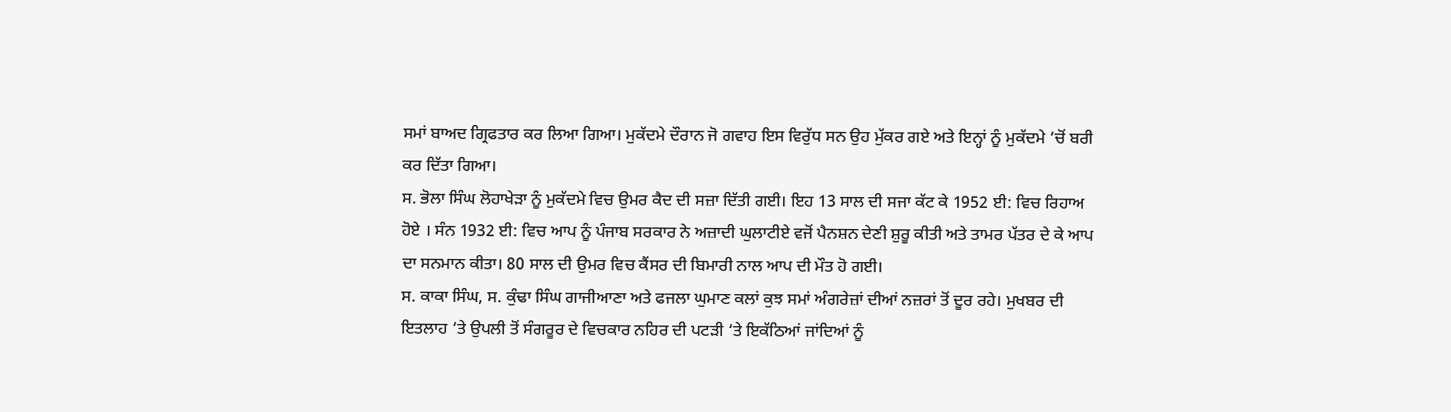ਸਮਾਂ ਬਾਅਦ ਗ੍ਰਿਫਤਾਰ ਕਰ ਲਿਆ ਗਿਆ। ਮੁਕੱਦਮੇ ਦੌਰਾਨ ਜੋ ਗਵਾਹ ਇਸ ਵਿਰੁੱਧ ਸਨ ਉਹ ਮੁੱਕਰ ਗਏ ਅਤੇ ਇਨ੍ਹਾਂ ਨੂੰ ਮੁਕੱਦਮੇ ‘ਚੋਂ ਬਰੀ ਕਰ ਦਿੱਤਾ ਗਿਆ।
ਸ. ਭੋਲਾ ਸਿੰਘ ਲੋਹਾਖੇੜਾ ਨੂੰ ਮੁਕੱਦਮੇ ਵਿਚ ਉਮਰ ਕੈਦ ਦੀ ਸਜ਼ਾ ਦਿੱਤੀ ਗਈ। ਇਹ 13 ਸਾਲ ਦੀ ਸਜਾ ਕੱਟ ਕੇ 1952 ਈ: ਵਿਚ ਰਿਹਾਅ ਹੋਏ । ਸੰਨ 1932 ਈ: ਵਿਚ ਆਪ ਨੂੰ ਪੰਜਾਬ ਸਰਕਾਰ ਨੇ ਅਜ਼ਾਦੀ ਘੁਲਾਟੀਏ ਵਜੋਂ ਪੈਨਸ਼ਨ ਦੇਣੀ ਸ਼ੁਰੂ ਕੀਤੀ ਅਤੇ ਤਾਮਰ ਪੱਤਰ ਦੇ ਕੇ ਆਪ ਦਾ ਸਨਮਾਨ ਕੀਤਾ। 80 ਸਾਲ ਦੀ ਉਮਰ ਵਿਚ ਕੈਂਸਰ ਦੀ ਬਿਮਾਰੀ ਨਾਲ ਆਪ ਦੀ ਮੌਤ ਹੋ ਗਈ।
ਸ. ਕਾਕਾ ਸਿੰਘ, ਸ. ਕੁੰਢਾ ਸਿੰਘ ਗਾਜੀਆਣਾ ਅਤੇ ਫਜਲਾ ਘੁਮਾਣ ਕਲਾਂ ਕੁਝ ਸਮਾਂ ਅੰਗਰੇਜ਼ਾਂ ਦੀਆਂ ਨਜ਼ਰਾਂ ਤੋਂ ਦੂਰ ਰਹੇ। ਮੁਖਬਰ ਦੀ ਇਤਲਾਹ ‘ਤੇ ਉਪਲੀ ਤੋਂ ਸੰਗਰੂਰ ਦੇ ਵਿਚਕਾਰ ਨਹਿਰ ਦੀ ਪਟੜੀ ‘ਤੇ ਇਕੱਠਿਆਂ ਜਾਂਦਿਆਂ ਨੂੰ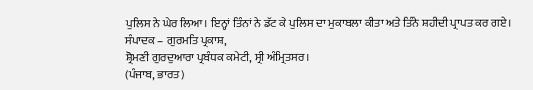ਪੁਲਿਸ ਨੇ ਘੇਰ ਲਿਆ। ਇਨ੍ਹਾਂ ਤਿੰਨਾਂ ਨੇ ਡੱਟ ਕੇ ਪੁਲਿਸ ਦਾ ਮੁਕਾਬਲਾ ਕੀਤਾ ਅਤੇ ਤਿੰਨੇ ਸ਼ਹੀਦੀ ਪ੍ਰਾਪਤ ਕਰ ਗਏ।
ਸੰਪਾਦਕ – ਗੁਰਮਤਿ ਪ੍ਰਕਾਸ਼,
ਸ਼੍ਰੋਮਣੀ ਗੁਰਦੁਆਰਾ ਪ੍ਰਬੰਧਕ ਕਮੇਟੀ, ਸ੍ਰੀ ਅੰਮ੍ਰਿਤਸਰ।
(ਪੰਜਾਬ, ਭਾਰਤ)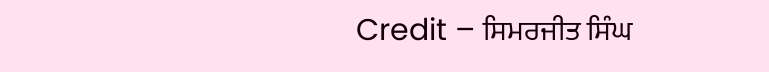Credit – ਸਿਮਰਜੀਤ ਸਿੰਘ